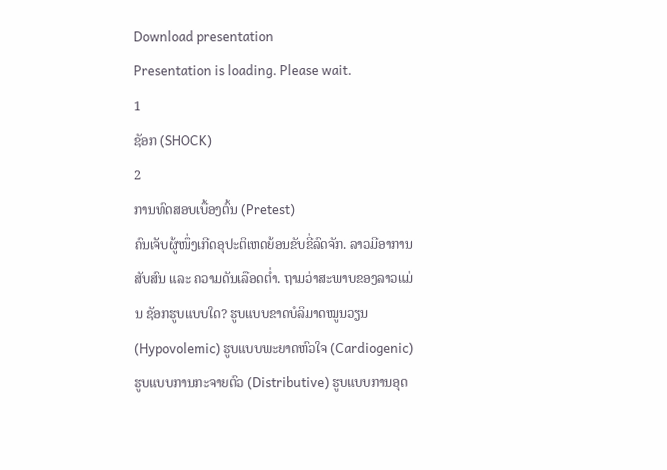Download presentation
Presentation is loading. Please wait.
1
ຊັອກ (SHOCK)
2
ການທົດສອບເບື້ອງຕົ້ນ (Pretest)
ຄົນເຈັບຜູ້ໜຶ່ງເກີດອຸປະຕິເຫດຍ້ອນຂັບຂີ່ລົດຈັກ. ລາວມີອາການສັບສົນ ແລະ ຄວາມດັນເລືອດຕໍ່າ. ຖາມວ່າສະພາບຂອງລາວແມ່ນ ຊັອກຮູບແບບໃດ? ຮູບແບບຂາດບໍລິມາດໝູນວຽນ (Hypovolemic) ຮູບແບບພະຍາດຫົວໃຈ (Cardiogenic) ຮູບແບບການກະຈາຍຕົວ (Distributive) ຮູບແບບການອຸດ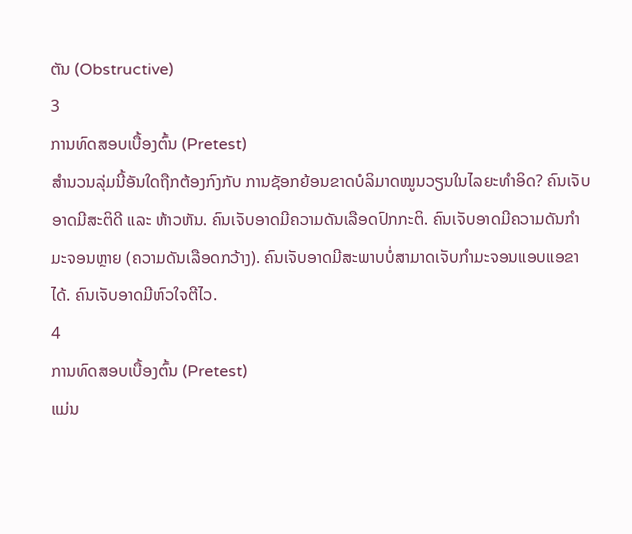ຕັນ (Obstructive)
3
ການທົດສອບເບື້ອງຕົ້ນ (Pretest)
ສໍານວນລຸ່ມນີ້ອັນໃດຖືກຕ້ອງກົງກັບ ການຊັອກຍ້ອນຂາດບໍລິມາດໝູນວຽນໃນໄລຍະທໍາອິດ? ຄົນເຈັບອາດມີສະຕິດີ ແລະ ຫ້າວຫັນ. ຄົນເຈັບອາດມີຄວາມດັນເລືອດປົກກະຕິ. ຄົນເຈັບອາດມີຄວາມດັນກໍາມະຈອນຫຼາຍ (ຄວາມດັນເລືອດກວ້າງ). ຄົນເຈັບອາດມີສະພາບບໍ່ສາມາດເຈັບກໍາມະຈອນແອບແອຂາໄດ້. ຄົນເຈັບອາດມີຫົວໃຈຕີໄວ.
4
ການທົດສອບເບື້ອງຕົ້ນ (Pretest)
ແມ່ນ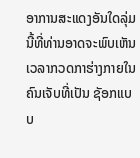ອາການສະແດງອັນໃດລຸ່ມນີ້ທີ່ທ່ານອາດຈະພົບເຫັນເວລາກວດກາຮ່າງກາຍໃນຄົນເຈັບທີ່ເປັນ ຊັອກແບບ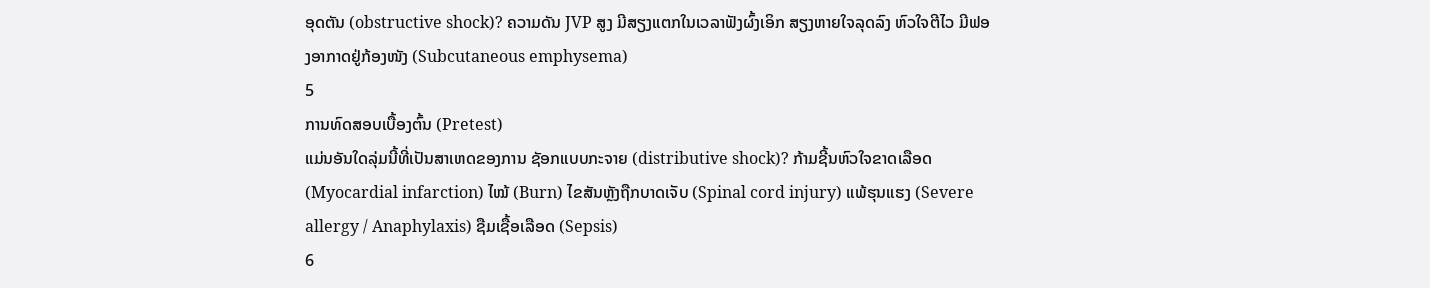ອຸດຕັນ (obstructive shock)? ຄວາມດັນ JVP ສູງ ມີສຽງແຕກໃນເວລາຟັງຜົ້ງເອິກ ສຽງຫາຍໃຈລຸດລົງ ຫົວໃຈຕີໄວ ມີຟອງອາກາດຢູ່ກ້ອງໜັງ (Subcutaneous emphysema)
5
ການທົດສອບເບື້ອງຕົ້ນ (Pretest)
ແມ່ນອັນໃດລຸ່ມນີ້ທີ່ເປັນສາເຫດຂອງການ ຊັອກແບບກະຈາຍ (distributive shock)? ກ້າມຊີ້ນຫົວໃຈຂາດເລືອດ (Myocardial infarction) ໄໝ້ (Burn) ໄຂສັນຫຼັງຖືກບາດເຈັບ (Spinal cord injury) ແພ້ຮຸນແຮງ (Severe allergy / Anaphylaxis) ຊືມເຊື້ອເລືອດ (Sepsis)
6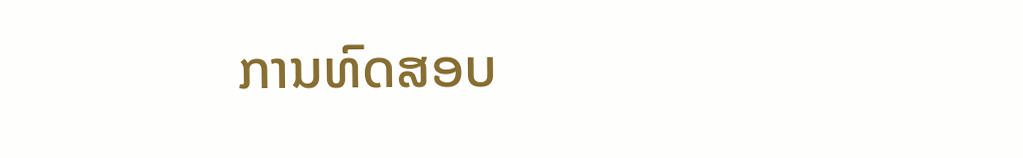ການທົດສອບ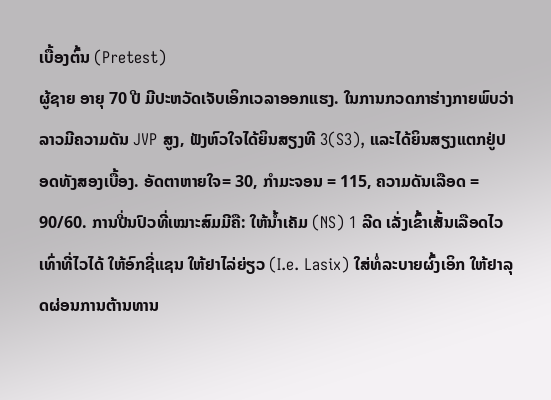ເບື້ອງຕົ້ນ (Pretest)
ຜູ້ຊາຍ ອາຍຸ 70 ປີ ມີປະຫວັດເຈັບເອິກເວລາອອກແຮງ. ໃນການກວດກາຮ່າງກາຍພົບວ່າລາວມີຄວາມດັນ JVP ສູງ, ຟັງຫົວໃຈໄດ້ຍິນສຽງທີ 3(S3), ແລະໄດ້ຍິນສຽງແຕກຢູ່ປອດທັງສອງເບື້ອງ. ອັດຕາຫາຍໃຈ= 30, ກໍາມະຈອນ = 115, ຄວາມດັນເລືອດ = 90/60. ການປີ່ນປົວທີ່ເໝາະສົມມີຄື: ໃຫ້ນໍ້າເຄັມ (NS) 1 ລີດ ເລັ່ງເຂົ້າເສັ້ນເລືອດໄວເທົ່າທີ່ໄວໄດ້ ໃຫ້ອົກຊີ່ແຊນ ໃຫ້ຢາໄລ່ຍ່ຽວ (I.e. Lasix) ໃສ່ທໍ່ລະບາຍຜົ້ງເອິກ ໃຫ້ຢາລຸດຜ່ອນການຕ້ານທານ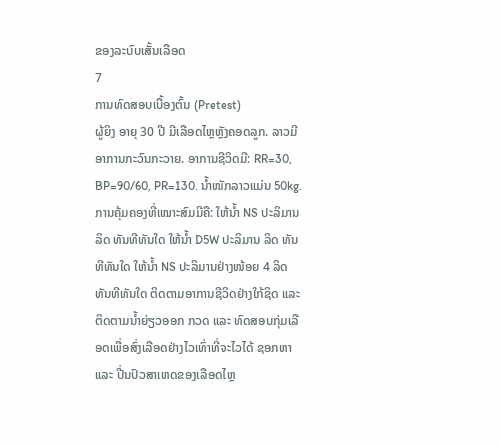ຂອງລະບົບເສັ້ນເລືອດ
7
ການທົດສອບເບື້ອງຕົ້ນ (Pretest)
ຜູ້ຍິງ ອາຍຸ 30 ປີ ມີເລືອດໄຫຼຫຼັງຄອດລູກ. ລາວມີອາການກະວົນກະວາຍ. ອາການຊີວິດມີ: RR=30, BP=90/60, PR=130. ນໍ້າໜັກລາວແມ່ນ 50kg. ການຄຸ້ມຄອງທີ່ເໝາະສົມມີຄື: ໃຫ້ນໍ້າ NS ປະລິມານ ລິດ ທັນທີທັນໃດ ໃຫ້ນໍ້າ D5W ປະລິມານ ລິດ ທັນທີທັນໃດ ໃຫ້ນໍ້າ NS ປະລິມານຢ່າງໜ້ອຍ 4 ລິດ ທັນທີທັນໃດ ຕິດຕາມອາການຊີວິດຢ່າງໃກ້ຊິດ ແລະ ຕິດຕາມນໍ້າຍ່ຽວອອກ ກວດ ແລະ ທົດສອບກຸ່ມເລືອດເພື່ອສົ່ງເລືອດຢ່າງໄວເທົ່າທີ່ຈະໄວໄດ້ ຊອກຫາ ແລະ ປີ່ນປົວສາເຫດຂອງເລືອດໄຫຼ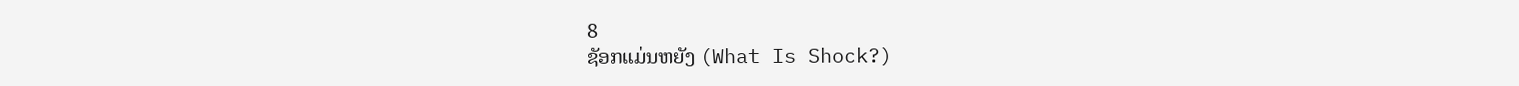8
ຊັອກແມ່ນຫຍັງ (What Is Shock?)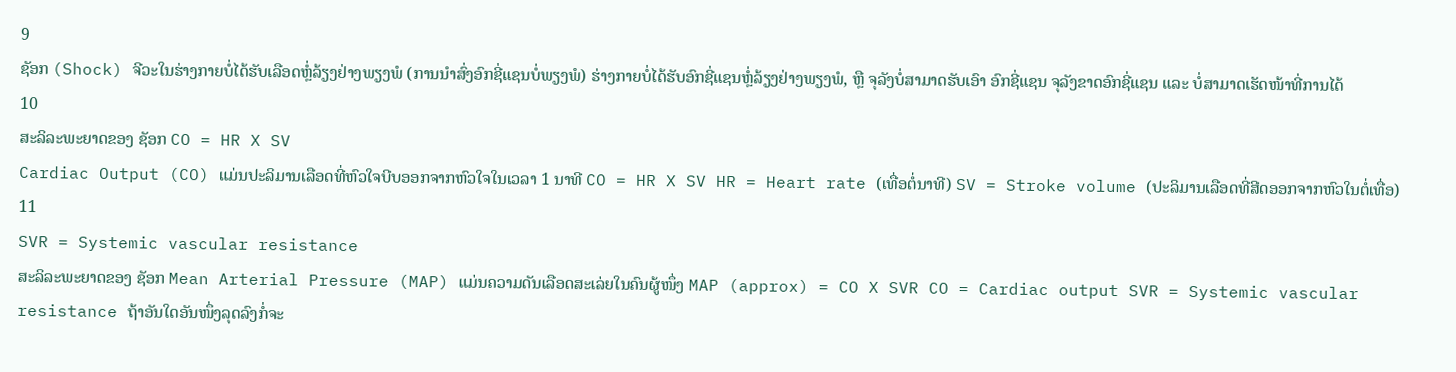9
ຊັອກ (Shock) ຈີວະໃນຮ່າງກາຍບໍ່ໄດ້ຮັບເລືອດຫຼໍ່ລ້ຽງຢ່າງພຽງພໍ (ການນໍາສົ່ງອົກຊີ່ແຊນບໍ່ພຽງພໍ) ຮ່າງກາຍບໍ່ໄດ້ຮັບອົກຊີ່ແຊນຫຼໍ່ລ້ຽງຢ່າງພຽງພໍ, ຫຼື ຈຸລັງບໍ່ສາມາດຮັບເອົາ ອົກຊີ່ແຊນ ຈຸລັງຂາດອົກຊີ່ແຊນ ແລະ ບໍ່ສາມາດເຮັດໜ້າທີ່ການໄດ້
10
ສະລິລະພະຍາດຂອງ ຊັອກ CO = HR X SV
Cardiac Output (CO) ແມ່ນປະລິມານເລືອດທີ່ຫົວໃຈບີບອອກຈາກຫົວໃຈໃນເວລາ 1 ນາທີ CO = HR X SV HR = Heart rate (ເທື່ອຕໍ່ນາທີ) SV = Stroke volume (ປະລິມານເລືອດທີ່ສີດອອກຈາກຫົວໃນຕໍ່ເທື່ອ)
11
SVR = Systemic vascular resistance
ສະລິລະພະຍາດຂອງ ຊັອກ Mean Arterial Pressure (MAP) ແມ່ນຄວາມດັນເລືອດສະເລ່ຍໃນຄົນຜູ້ໜຶ່ງ MAP (approx) = CO X SVR CO = Cardiac output SVR = Systemic vascular resistance ຖ້າອັນໃດອັນໜຶ່ງລຸດລົງກໍ່ຈະ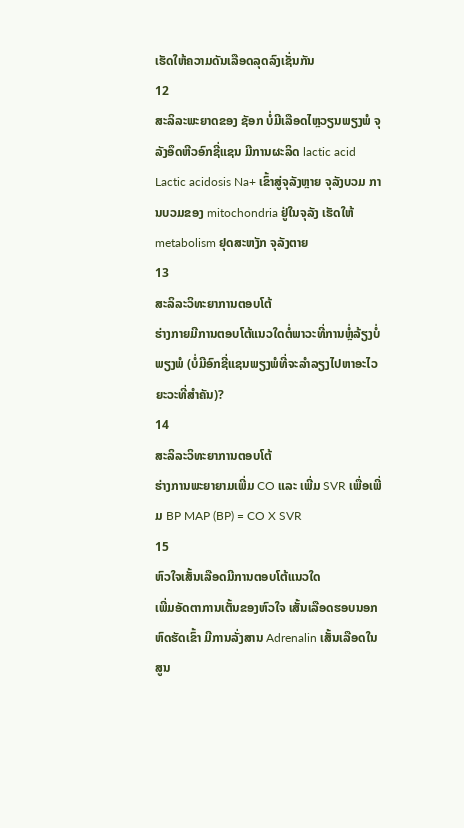ເຮັດໃຫ້ຄວາມດັນເລືອດລຸດລົງເຊັ່ນກັນ
12
ສະລິລະພະຍາດຂອງ ຊັອກ ບໍ່ມີເລືອດໄຫຼວຽນພຽງພໍ ຈຸລັງອຶດຫີວອົກຊີ່ແຊນ ມີການຜະລິດ lactic acid Lactic acidosis Na+ ເຂົ້າສູ່ຈຸລັງຫຼາຍ ຈຸລັງບວມ ການບວມຂອງ mitochondria ຢູ່ໃນຈຸລັງ ເຮັດໃຫ້ metabolism ຢຸດສະຫງັກ ຈຸລັງຕາຍ
13
ສະລິລະວິທະຍາການຕອບໂຕ້
ຮ່າງກາຍມີການຕອບໂຕ້ແນວໃດຕໍ່ພາວະທີ່ການຫຼໍ່ລ້ຽງບໍ່ພຽງພໍ (ບໍ່ມີອົກຊີ່ແຊນພຽງພໍທີ່ຈະລໍາລຽງໄປຫາອະໄວຍະວະທີ່ສໍາຄັນ)?
14
ສະລິລະວິທະຍາການຕອບໂຕ້
ຮ່າງການພະຍາຍາມເພີ່ມ CO ແລະ ເພີ່ມ SVR ເພື່ອເພີ່ມ BP MAP (BP) = CO X SVR
15
ຫົວໃຈເສັ້ນເລືອດມີການຕອບໂຕ້ແນວໃດ
ເພີ່ມອັດຕາການເຕັ້ນຂອງຫົວໃຈ ເສັ້ນເລືອດຮອບນອກຫົດຮັດເຂົ້າ ມີການລັ່ງສານ Adrenalin ເສັ້ນເລືອດໃນສູນ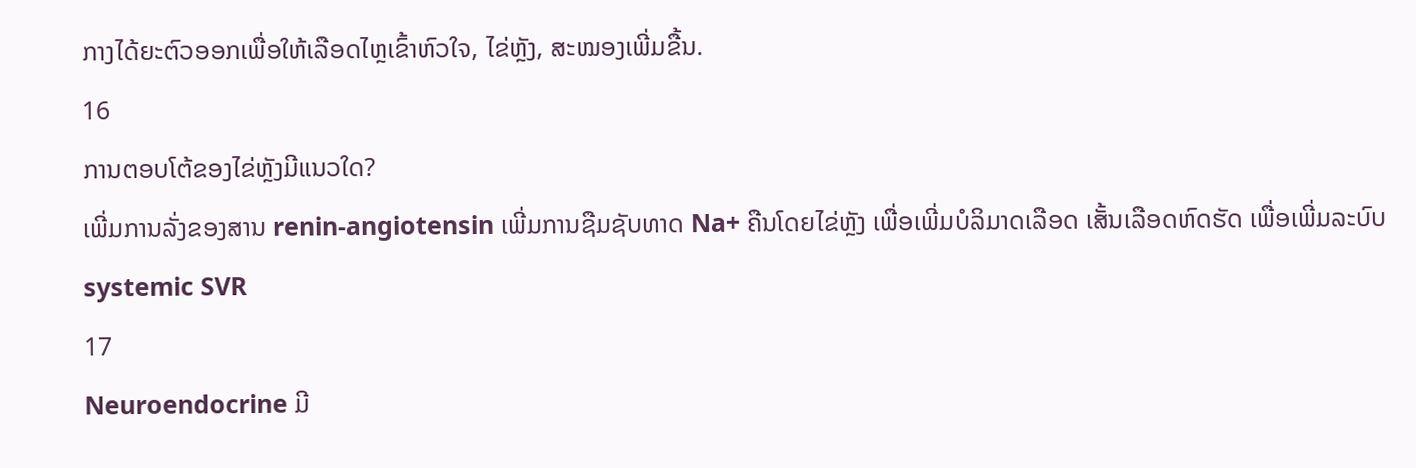ກາງໄດ້ຍະຕົວອອກເພື່ອໃຫ້ເລືອດໄຫຼເຂົ້າຫົວໃຈ, ໄຂ່ຫຼັງ, ສະໝອງເພີ່ມຂື້ນ.
16
ການຕອບໂຕ້ຂອງໄຂ່ຫຼັງມີແນວໃດ?
ເພີ່ມການລັ່ງຂອງສານ renin-angiotensin ເພີ່ມການຊືມຊັບທາດ Na+ ຄືນໂດຍໄຂ່ຫຼັງ ເພື່ອເພີ່ມບໍລິມາດເລືອດ ເສັ້ນເລືອດຫົດຮັດ ເພື່ອເພີ່ມລະບົບ systemic SVR
17
Neuroendocrine ມີ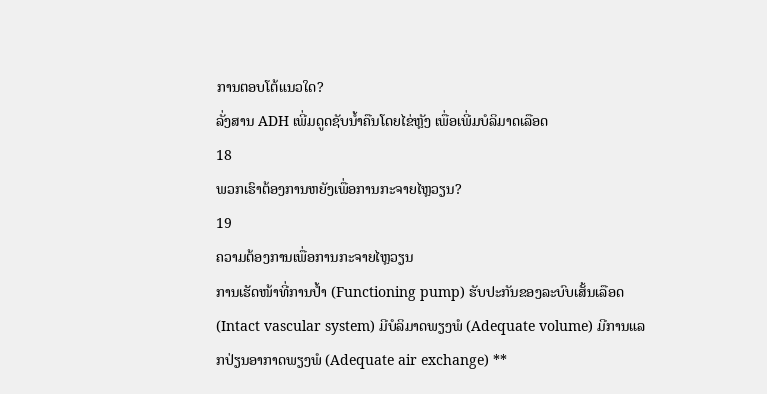ການຕອບໂຕ້ແນວໃດ?
ລັ່ງສານ ADH ເພີ່ມດູດຊັບນໍ້າຄືນໂດຍໄຂ່ຫຼັງ ເພື່ອເພີ່ມບໍລິມາດເລືອດ
18
ພວກເຮົາຕ້ອງການຫຍັງເພື່ອການກະຈາຍໄຫຼວຽນ?
19
ຄວາມຕ້ອງການເພື່ອການກະຈາຍໄຫຼວຽນ
ການເຮັດໜ້າທີ່ການປໍ້າ (Functioning pump) ຮັບປະກັນຂອງລະບົບເສັ້ນເລືອດ(Intact vascular system) ມີບໍລິມາດພຽງພໍ (Adequate volume) ມີການແລກປ່ຽນອາກາດພຽງພໍ (Adequate air exchange) **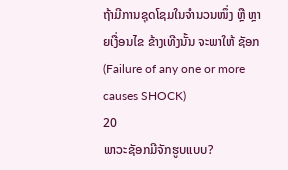ຖ້າມີການຊຸດໂຊມໃນຈໍານວນໜຶ່ງ ຫຼື ຫຼາຍເງື່ອນໄຂ ຂ້າງເທີງນັ້ນ ຈະພາໃຫ້ ຊັອກ (Failure of any one or more causes SHOCK)
20
ພາວະຊັອກມີຈັກຮູບແບບ?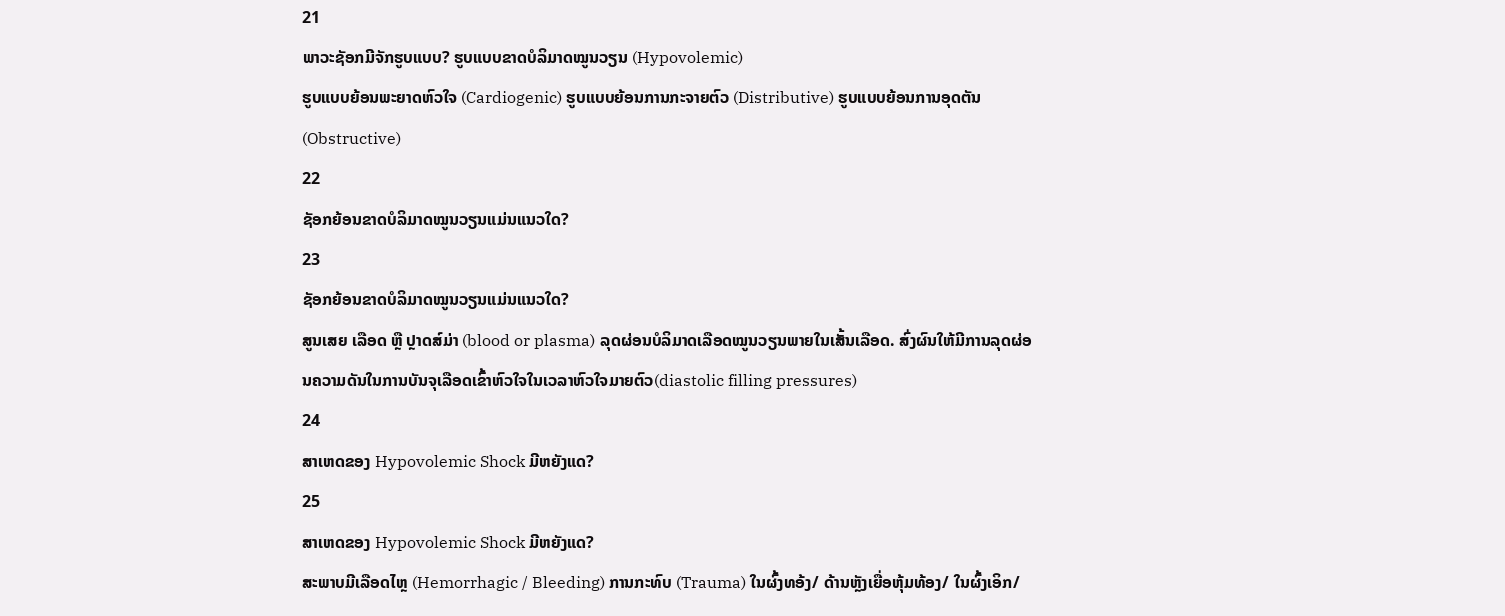21
ພາວະຊັອກມີຈັກຮູບແບບ? ຮູບແບບຂາດບໍລິມາດໝູນວຽນ (Hypovolemic)
ຮູບແບບຍ້ອນພະຍາດຫົວໃຈ (Cardiogenic) ຮູບແບບຍ້ອນການກະຈາຍຕົວ (Distributive) ຮູບແບບຍ້ອນການອຸດຕັນ (Obstructive)
22
ຊັອກຍ້ອນຂາດບໍລິມາດໝູນວຽນແມ່ນແນວໃດ?
23
ຊັອກຍ້ອນຂາດບໍລິມາດໝູນວຽນແມ່ນແນວໃດ?
ສູນເສຍ ເລືອດ ຫຼື ປຼາດສ໌ມ່າ (blood or plasma) ລຸດຜ່ອນບໍລິມາດເລືອດໝູນວຽນພາຍໃນເສັ້ນເລືອດ. ສົ່ງຜົນໃຫ້ມີການລຸດຜ່ອນຄວາມດັນໃນການບັນຈຸເລືອດເຂົ້າຫົວໃຈໃນເວລາຫົວໃຈມາຍຕົວ(diastolic filling pressures)
24
ສາເຫດຂອງ Hypovolemic Shock ມີຫຍັງແດ?
25
ສາເຫດຂອງ Hypovolemic Shock ມີຫຍັງແດ?
ສະພາບມີເລືອດໄຫຼ (Hemorrhagic / Bleeding) ການກະທົບ (Trauma) ໃນຜົ້ງທອ້ງ/ ດ້ານຫຼັງເຍື່ອຫຸ້ມທ້ອງ/ ໃນຜົ້ງເອິກ/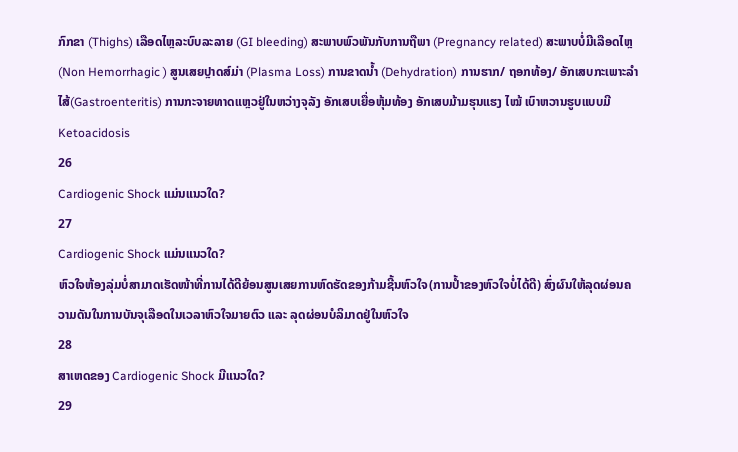ກົກຂາ (Thighs) ເລືອດໄຫຼລະບົບລະລາຍ (GI bleeding) ສະພາບພົວພັນກັບການຖືພາ (Pregnancy related) ສະພາບບໍ່ມີເລືອດໄຫຼ (Non Hemorrhagic ) ສູນເສຍປຼາດສ໌ມ່າ (Plasma Loss) ການຂາດນໍ້າ (Dehydration) ການຮາກ/ ຖອກທ້ອງ/ ອັກເສບກະເພາະລໍາໄສ້(Gastroenteritis) ການກະຈາຍທາດແຫຼວຢູ່ໃນຫວ່າງຈຸລັງ ອັກເສບເຍື່ອຫຸ້ມທ້ອງ ອັກເສບມ້າມຮຸນແຮງ ໄໝ້ ເບົາຫວານຮູບແບບມີ Ketoacidosis
26
Cardiogenic Shock ແມ່ນແນວໃດ?
27
Cardiogenic Shock ແມ່ນແນວໃດ?
ຫົວໃຈຫ້ອງລຸ່ມບໍ່ສາມາດເຮັດໜ້າທີ່ການໄດ້ດີຍ້ອນສູນເສຍການຫົດຮັດຂອງກ້າມຊີ້ນຫົວໃຈ(ການປໍ້າຂອງຫົວໃຈບໍ່ໄດ້ດີ) ສົ່ງຜົນໃຫ້ລຸດຜ່ອນຄວາມດັນໃນການບັນຈຸເລືອດໃນເວລາຫົວໃຈມາຍຕົວ ແລະ ລຸດຜ່ອນບໍລິມາດຢູ່ໃນຫົວໃຈ
28
ສາເຫດຂອງ Cardiogenic Shock ມີແນວໃດ?
29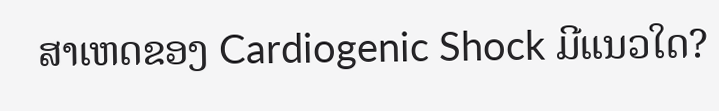ສາເຫດຂອງ Cardiogenic Shock ມີແນວໃດ?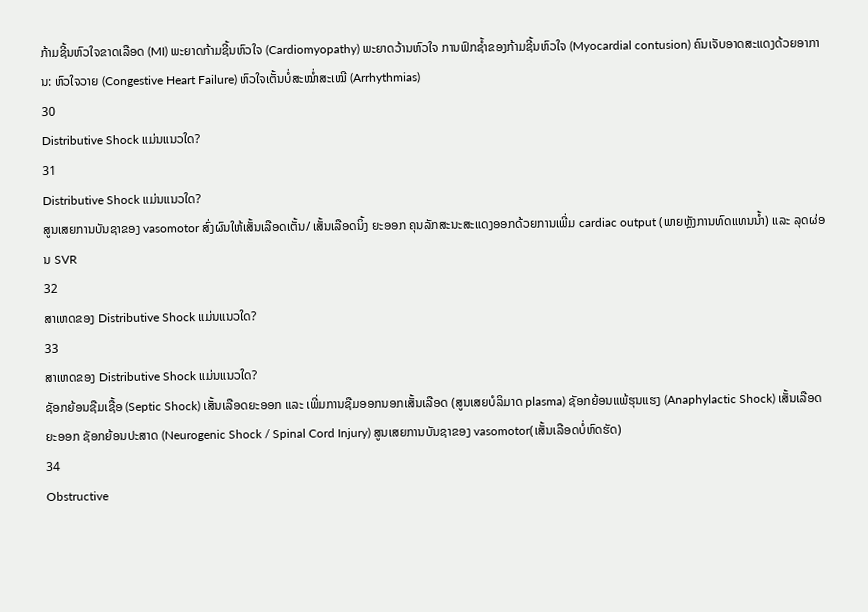ກ້າມຊີ້ນຫົວໃຈຂາດເລືອດ (MI) ພະຍາດກ້າມຊີ້ນຫົວໃຈ (Cardiomyopathy) ພະຍາດວ້ານຫົວໃຈ ການຟົກຊໍ້າຂອງກ້າມຊີ້ນຫົວໃຈ (Myocardial contusion) ຄົນເຈັບອາດສະແດງດ້ວຍອາການ: ຫົວໃຈວາຍ (Congestive Heart Failure) ຫົວໃຈເຕັ້ນບໍ່ສະໝໍ່າສະເໝີ (Arrhythmias)
30
Distributive Shock ແມ່ນແນວໃດ?
31
Distributive Shock ແມ່ນແນວໃດ?
ສູນເສຍການບັນຊາຂອງ vasomotor ສົ່ງຜົນໃຫ້ເສັ້ນເລືອດເຕັ້ນ/ ເສັ້ນເລືອດນິ້ງ ຍະອອກ ຄຸນລັກສະນະສະແດງອອກດ້ວຍການເພີ່ມ cardiac output (ພາຍຫຼັງການທົດແທນນໍ້າ) ແລະ ລຸດຜ່ອນ SVR
32
ສາເຫດຂອງ Distributive Shock ແມ່ນແນວໃດ?
33
ສາເຫດຂອງ Distributive Shock ແມ່ນແນວໃດ?
ຊັອກຍ້ອນຊືມເຊື້ອ (Septic Shock) ເສັ້ນເລືອດຍະອອກ ແລະ ເພີ່ມການຊືມອອກນອກເສັ້ນເລືອດ (ສູນເສຍບໍລິມາດ plasma) ຊັອກຍ້ອນແພ້ຮຸນແຮງ (Anaphylactic Shock) ເສັ້ນເລືອດຍະອອກ ຊັອກຍ້ອນປະສາດ (Neurogenic Shock / Spinal Cord Injury) ສູນເສຍການບັນຊາຂອງ vasomotor(ເສັ້ນເລືອດບໍ່ຫົດຮັດ)
34
Obstructive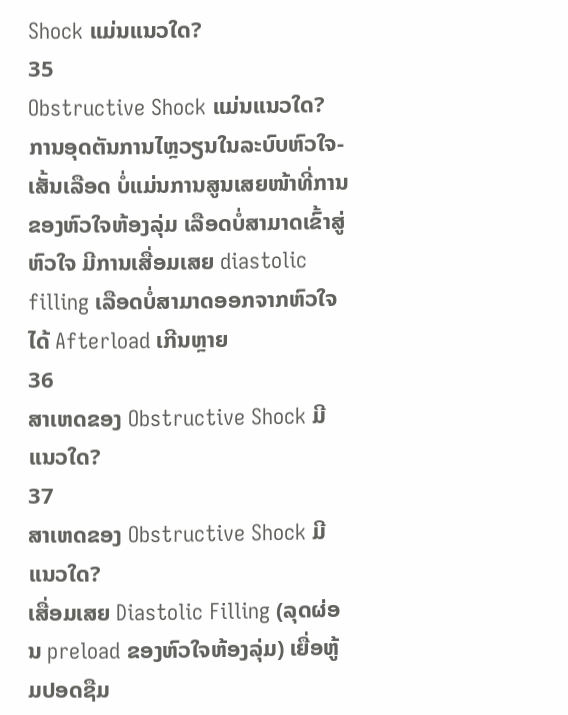Shock ແມ່ນແນວໃດ?
35
Obstructive Shock ແມ່ນແນວໃດ?
ການອຸດຕັນການໄຫຼວຽນໃນລະບົບຫົວໃຈ-ເສັ້ນເລືອດ ບໍ່ແມ່ນການສູນເສຍໜ້າທີ່ການຂອງຫົວໃຈຫ້ອງລຸ່ມ ເລືອດບໍ່ສາມາດເຂົ້າສູ່ຫົວໃຈ ມີການເສື່ອມເສຍ diastolic filling ເລືອດບໍ່ສາມາດອອກຈາກຫົວໃຈໄດ້ Afterload ເກີນຫຼາຍ
36
ສາເຫດຂອງ Obstructive Shock ມີແນວໃດ?
37
ສາເຫດຂອງ Obstructive Shock ມີແນວໃດ?
ເສື່ອມເສຍ Diastolic Filling (ລຸດຜ່ອນ preload ຂອງຫົວໃຈຫ້ອງລຸ່ມ) ເຍື່ອຫູ້ມປອດຊືມ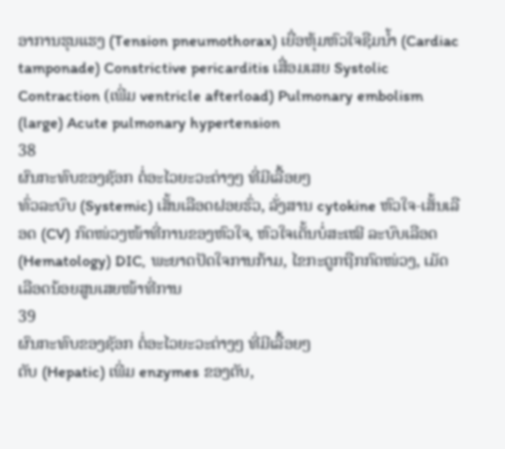ອາການຮຸນແຮງ (Tension pneumothorax) ເຍື່ອຫຸ້ມຫົວໃຈຊືມນໍ້າ (Cardiac tamponade) Constrictive pericarditis ເສື່ອມເສຍ Systolic Contraction (ເພີ່ມ ventricle afterload) Pulmonary embolism (large) Acute pulmonary hypertension
38
ຜົນກະທົບຂອງຊັອກ ຕໍ່ອະໄວຍະວະຕ່າງໆ ທີ່ມີເລື້ອຍໆ
ທົ່ວລະບົບ (Systemic) ເສັ້ນເລືອດຝອຍຮົ່ວ, ລັ່ງສານ cytokine ຫົວໃຈ-ເສັ້ນເລືອດ (CV) ກົດໜ່ວງໜ້າທີ່ການຂອງຫົວໃຈ, ຫົວໃຈເຕັ້ນບໍ່ສະເໝີ ລະບົບເລືອດ (Hematology) DIC, ພະຍາດປັດໃຈການກ້າມ, ໄຂກະດູກຖືກກົດໜ່ວງ, ເມັດເລືອດນ້ອຍສູນເສຍໜ້າທີ່ການ
39
ຜົນກະທົບຂອງຊັອກ ຕໍ່ອະໄວຍະວະຕ່າງໆ ທີ່ມີເລື້ອຍໆ
ຕັບ (Hepatic) ເພີ່ມ enzymes ຂອງຕັບ,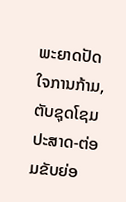ພະຍາດປັດໃຈການກ້າມ, ຕັບຊຸດໂຊມ ປະສາດ-ຕ່ອມຂັບຍ່ອ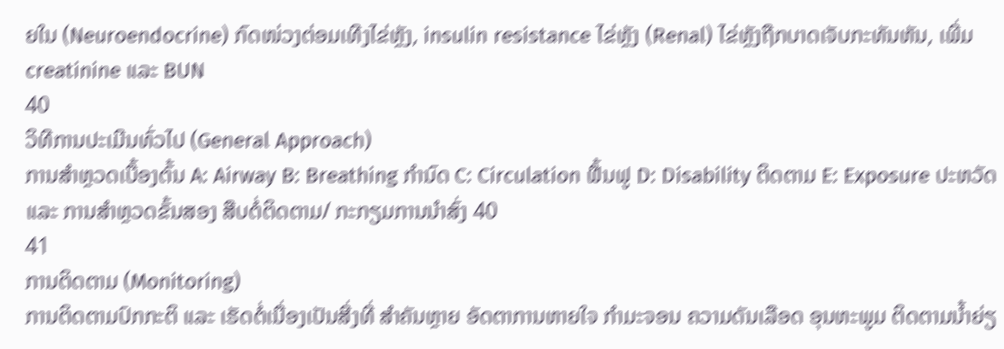ຍໃນ (Neuroendocrine) ກົດໜ່ວງຕ່ອມເທີງໄຂ່ຫຼັງ, insulin resistance ໄຂ່ຫຼັງ (Renal) ໄຂ່ຫຼັງຖືກບາດເຈັບກະທັນຫັນ, ເພີ່ມ creatinine ແລະ BUN
40
ວິທີການປະເມີນທົ່ວໄປ (General Approach)
ການສໍາຫຼວດເບື້ອງຕົ້ນ A: Airway B: Breathing ກໍານົດ C: Circulation ຟື້ນຟູ D: Disability ຕິດຕາມ E: Exposure ປະຫວັດ ແລະ ການສໍາຫຼວດຂັ້ນສອງ ສືບຕໍ່ຕິດຕາມ/ ກະກຽມການນໍາສົ່ງ 40
41
ການຕິດຕາມ (Monitoring)
ການຕິດຕາມປົກກະຕິ ແລະ ເຮັດຕໍ່ເນື່ອງເປັນສີ່ງທີ່ ສໍາຄັນຫຼາຍ ອັດຕາການຫາຍໃຈ ກໍາມະຈອນ ຄວາມດັນເລືອດ ອຸນຫະພູມ ຕິດຕາມນໍ້າຍ່ຽ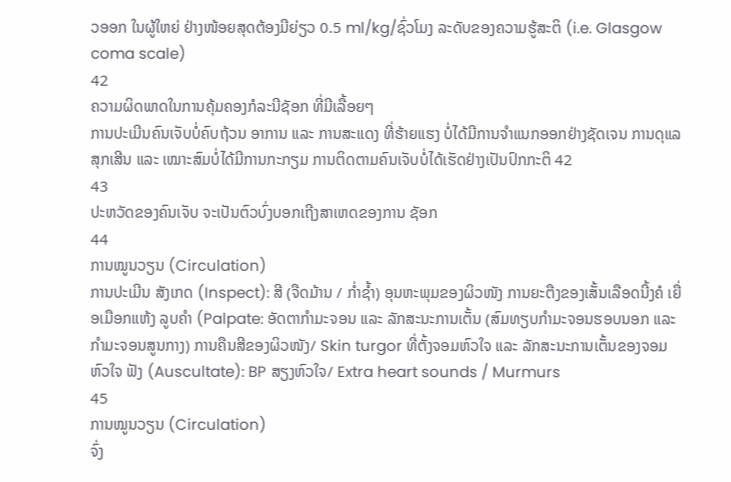ວອອກ ໃນຜູ້ໃຫຍ່ ຢ່າງໜ້ອຍສຸດຕ້ອງມີຍ່ຽວ 0.5 ml/kg/ຊົ່ວໂມງ ລະດັບຂອງຄວາມຮູ້ສະຕິ (i.e. Glasgow coma scale)
42
ຄວາມຜິດພາດໃນການຄຸ້ມຄອງກໍລະນີຊັອກ ທີ່ມີເລື້ອຍໆ
ການປະເມີນຄົນເຈັບບໍ່ຄົບຖ້ວນ ອາການ ແລະ ການສະແດງ ທີ່ຮ້າຍແຮງ ບໍ່ໄດ້ມີການຈໍາແນກອອກຢ່າງຊັດເຈນ ການດຸແລສຸກເສີນ ແລະ ເໝາະສົມບໍ່ໄດ້ມີການກະກຽມ ການຕິດຕາມຄົນເຈັບບໍ່ໄດ້ເຮັດຢ່າງເປັນປົກກະຕິ 42
43
ປະຫວັດຂອງຄົນເຈັບ ຈະເປັນຕົວບົ່ງບອກເຖີງສາເຫດຂອງການ ຊັອກ
44
ການໝູນວຽນ (Circulation)
ການປະເມີນ ສັງເກດ (Inspect): ສີ (ຈືດມ້ານ / ກໍ່າຊໍ້າ) ອຸນຫະພຸມຂອງຜິວໜັງ ການຍະຕືງຂອງເສັ້ນເລືອດນີ້ງຄໍ ເຍື່ອເມືອກແຫ້ງ ລູບຄໍາ (Palpate: ອັດຕາກໍາມະຈອນ ແລະ ລັກສະນະການເຕັ້ນ (ສົມທຽບກໍາມະຈອນຮອບນອກ ແລະ ກໍາມະຈອນສູນກາງ) ການຄືນສີຂອງຜິວໜັງ/ Skin turgor ທີ່ຕັ້ງຈອມຫົວໃຈ ແລະ ລັກສະນະການເຕັ້ນຂອງຈອມຫົວໃຈ ຟັງ (Auscultate): BP ສຽງຫົວໃຈ/ Extra heart sounds / Murmurs
45
ການໝູນວຽນ (Circulation)
ຈົ່ງ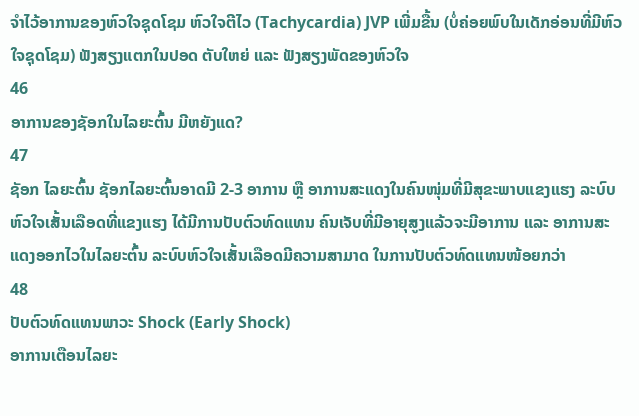ຈໍາໄວ້ອາການຂອງຫົວໃຈຊຸດໂຊມ ຫົວໃຈຕີໄວ (Tachycardia) JVP ເພີ່ມຂື້ນ (ບໍ່ຄ່ອຍພົບໃນເດັກອ່ອນທີ່ມີຫົວໃຈຊຸດໂຊມ) ຟັງສຽງແຕກໃນປອດ ຕັບໃຫຍ່ ແລະ ຟັງສຽງພັດຂອງຫົວໃຈ
46
ອາການຂອງຊັອກໃນໄລຍະຕົ້ນ ມີຫຍັງແດ?
47
ຊັອກ ໄລຍະຕົ້ນ ຊັອກໄລຍະຕົ້ນອາດມີ 2-3 ອາການ ຫຼື ອາການສະແດງໃນຄົນໜຸ່ມທີ່ມີສຸຂະພາບແຂງແຮງ ລະບົບຫົວໃຈເສັ້ນເລືອດທີ່ແຂງແຮງ ໄດ້ມີການປັບຕົວທົດແທນ ຄົນເຈັບທີ່ມີອາຍຸສູງແລ້ວຈະມີອາການ ແລະ ອາການສະແດງອອກໄວໃນໄລຍະຕົ້ນ ລະບົບຫົວໃຈເສັ້ນເລືອດມີຄວາມສາມາດ ໃນການປັບຕົວທົດແທນໜ້ອຍກວ່າ
48
ປັບຕົວທົດແທນພາວະ Shock (Early Shock)
ອາການເຕືອນໄລຍະ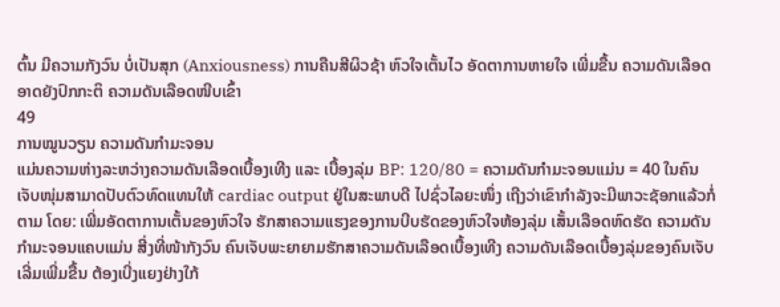ຕົ້ນ ມີຄວາມກັງວົນ ບໍ່ເປັນສຸກ (Anxiousness) ການຄືນສີຜິວຊ້າ ຫົວໃຈເຕັ້ນໄວ ອັດຕາການຫາຍໃຈ ເພີ່ມຂື້ນ ຄວາມດັນເລືອດອາດຍັງປົກກະຕິ ຄວາມດັນເລືອດໜີບເຂົ້າ
49
ການໝູນວຽນ ຄວາມດັນກໍາມະຈອນ
ແມ່ນຄວາມຫ່າງລະຫວ່າງຄວາມດັນເລືອດເບື້ອງເທີງ ແລະ ເບື້ອງລຸ່ມ BP: 120/80 = ຄວາມດັນກໍາມະຈອນແມ່ນ = 40 ໃນຄົນເຈັບໜຸ່ມສາມາດປັບຕົວທົດແທນໃຫ້ cardiac output ຢູ່ໃນສະພາບດີ ໄປຊົ່ວໄລຍະໜຶ່ງ ເຖີງວ່າເຂົາກໍາລັງຈະມີພາວະຊັອກແລ້ວກໍ່ຕາມ ໂດຍ: ເພີ່ມອັດຕາການເຕັ້ນຂອງຫົວໃຈ ຮັກສາຄວາມແຮງຂອງການບີບຮັດຂອງຫົວໃຈຫ້ອງລຸ່ມ ເສັ້ນເລືອດຫົດຮັດ ຄວາມດັນກໍາມະຈອນແຄບແມ່ນ ສີ່ງທີ່ໜ້າກັງວົນ ຄົນເຈັບພະຍາຍາມຮັກສາຄວາມດັນເລືອດເບື້ອງເທີງ ຄວາມດັນເລືອດເບື້ອງລຸ່ມຂອງຄົນເຈັບເລີ່ມເພີ່ມຂື້ນ ຕ້ອງເບີ່ງແຍງຢ່າງໃກ້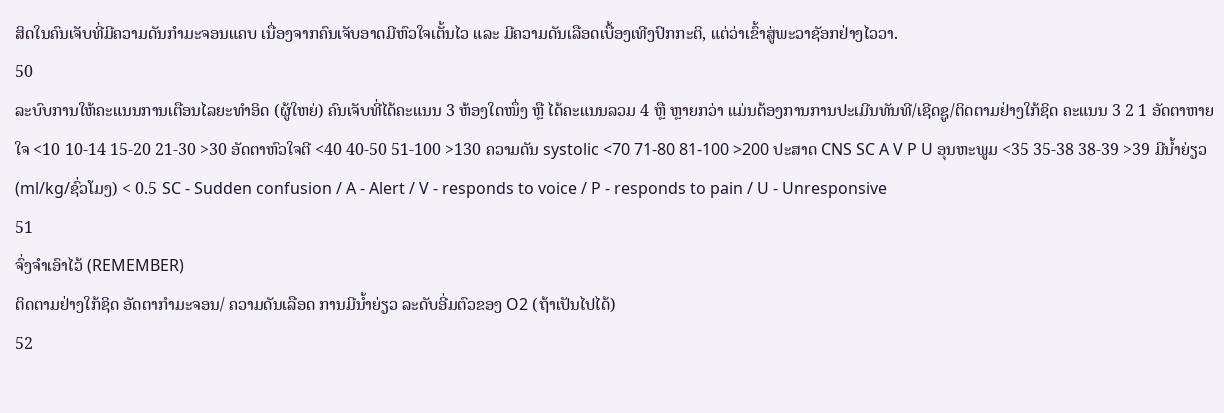ສິດໃນຄົນເຈັບທີ່ມີຄວາມດັນກໍາມະຈອນແຄບ ເນື່ອງຈາກຄົນເຈັບອາດມີຫົວໃຈເຕັ້ນໄວ ແລະ ມີຄວາມດັນເລືອດເບື້ອງເທີງປົກກະຕິ, ແຕ່ວ່າເຂົ້າສູ່ພະວາຊັອກຢ່າງໄວວາ.
50
ລະບົບການໃຫ້ຄະແນນການເຕືອນໄລຍະທໍາອິດ (ຜູ້ໃຫຍ່) ຄົນເຈັບທີ່ໄດ້ຄະແນນ 3 ຫ້ອງໃດໜຶ່ງ ຫຼື ໄດ້ຄະແນນລວມ 4 ຫຼື ຫຼາຍກວ່າ ແມ່ນຕ້ອງການການປະເມີນທັນທີ/ເຊີດຊູ/ຕິດຕາມຢ່າງໃກ້ຊິດ ຄະແນນ 3 2 1 ອັດຕາຫາຍໃຈ <10 10-14 15-20 21-30 >30 ອັດຕາຫົວໃຈຕີ <40 40-50 51-100 >130 ຄວາມດັນ systolic <70 71-80 81-100 >200 ປະສາດ CNS SC A V P U ອຸນຫະພູມ <35 35-38 38-39 >39 ມີນໍ້າຍ່ຽວ (ml/kg/ຊົ່ວໂມງ) < 0.5 SC - Sudden confusion / A - Alert / V - responds to voice / P - responds to pain / U - Unresponsive
51
ຈົ່ງຈໍາເອົາໄວ້ (REMEMBER)
ຕິດຕາມຢ່າງໃກ້ຊິດ ອັດຕາກໍາມະຈອນ/ ຄວາມດັນເລືອດ ການມີນໍ້າຍ່ຽວ ລະດັບອີ່ມຕົວຂອງ O2 (ຖ້າເປັນໄປໄດ້)
52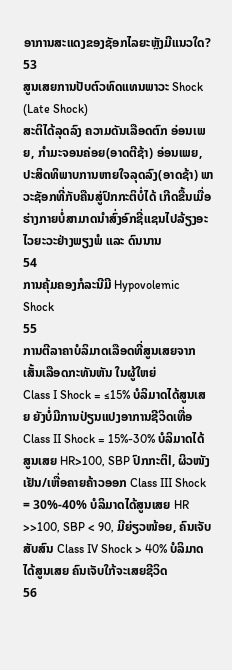ອາການສະແດງຂອງຊັອກໄລຍະຫຼັງມີແນວໃດ?
53
ສູນເສຍການປັບຕົວທົດແທນພາວະ Shock (Late Shock)
ສະຕິໄດ້ລຸດລົງ ຄວາມດັນເລືອດຕົກ ອ່ອນເພຍ, ກໍາມະຈອນຄ່ອຍ(ອາດຕີຊ້າ) ອ່ອນເພຍ, ປະສິດທິພາບການຫາຍໃຈລຸດລົງ(ອາດຊ້າ) ພາວະຊັອກທີ່ກັບຄືນສູ່ປົກກະຕິບໍ່ໄດ້ ເກີດຂື້ນເມື່ອຮ່າງກາຍບໍ່ສາມາດນໍາສົ່ງອົກຊີ່ແຊນໄປລ້ຽງອະໄວຍະວະຢ່າງພຽງພໍ ແລະ ດົນນານ
54
ການຄຸ້ມຄອງກໍລະນີມີ Hypovolemic Shock
55
ການຕີລາຄາບໍລິມາດເລືອດທີ່ສູນເສຍຈາກເສັ້ນເລືອດກະທັນຫັນ ໃນຜູ້ໃຫຍ່
Class I Shock = ≤15% ບໍລິມາດໄດ້ສູນເສຍ ຍັງບໍ່ມີການປ່ຽນແປງອາການຊີວິດເທື່ອ Class II Shock = 15%-30% ບໍລິມາດໄດ້ສູນເສຍ HR>100, SBP ປົກກະຕິl, ຜິວໜັງເຢັນ/ເຫື່ອຄາຍຄ້າວອອກ Class III Shock = 30%-40% ບໍລິມາດໄດ້ສູນເສຍ HR >>100, SBP < 90, ມີຍ່ຽວໜ້ອຍ, ຄົນເຈັບສັບສົນ Class IV Shock > 40% ບໍລິມາດໄດ້ສູນເສຍ ຄົນເຈັບໃກ້ຈະເສຍຊີວິດ
56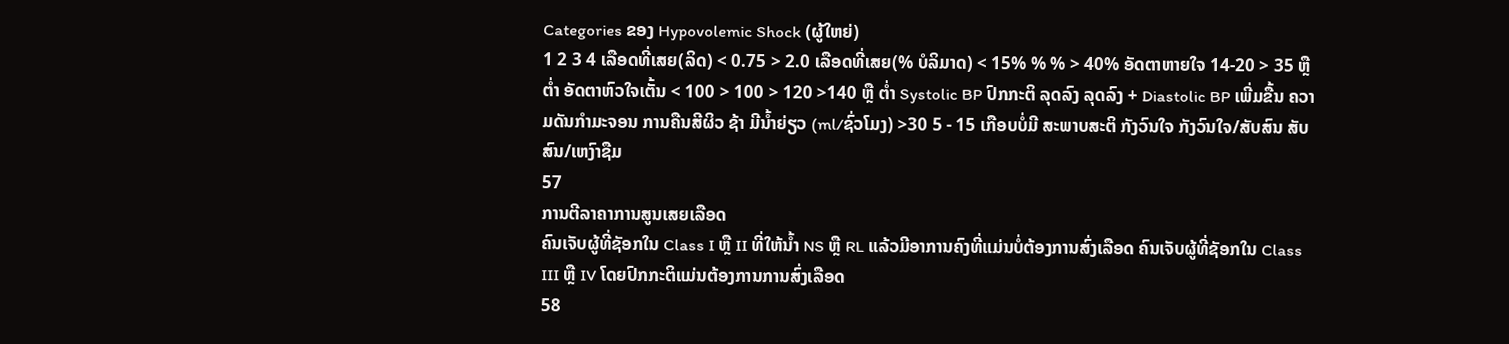Categories ຂອງ Hypovolemic Shock (ຜູ້ໃຫຍ່)
1 2 3 4 ເລືອດທີ່ເສຍ(ລິດ) < 0.75 > 2.0 ເລືອດທີ່ເສຍ(% ບໍລິມາດ) < 15% % % > 40% ອັດຕາຫາຍໃຈ 14-20 > 35 ຫຼື ຕໍ່າ ອັດຕາຫົວໃຈເຕັ້ນ < 100 > 100 > 120 >140 ຫຼື ຕໍ່າ Systolic BP ປົກກະຕິ ລຸດລົງ ລຸດລົງ + Diastolic BP ເພີ່ມຂື້ນ ຄວາມດັນກໍາມະຈອນ ການຄືນສີຜິວ ຊ້າ ມີນໍ້າຍ່ຽວ (ml/ຊົ່ວໂມງ) >30 5 - 15 ເກືອບບໍ່ມີ ສະພາບສະຕິ ກັງວົນໃຈ ກັງວົນໃຈ/ສັບສົນ ສັບສົນ/ເຫງົາຊືມ
57
ການຕີລາຄາການສູນເສຍເລືອດ
ຄົນເຈັບຜູ້ທີ່ຊັອກໃນ Class I ຫຼື II ທີ່ໃຫ້ນໍ້າ NS ຫຼື RL ແລ້ວມີອາການຄົງທີ່ແມ່ນບໍ່ຕ້ອງການສົ່ງເລືອດ ຄົນເຈັບຜູ້ທີ່ຊັອກໃນ Class III ຫຼື IV ໂດຍປົກກະຕິແມ່ນຕ້ອງການການສົ່ງເລືອດ
58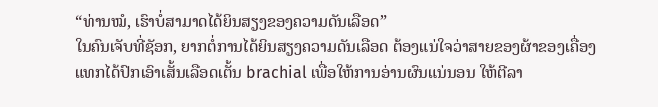“ທ່ານໝໍ, ເຮົາບໍ່ສາມາດໄດ້ຍິນສຽງຂອງຄວາມດັນເລືອດ”
ໃນຄົນເຈັບທີ່ຊັອກ, ຍາກຕໍ່ການໄດ້ຍິນສຽງຄວາມດັນເລືອດ ຕ້ອງແນ່ໃຈວ່າສາຍຂອງຜ້າຂອງເຄື່ອງແທກໄດ້ປົກເອົາເສັ້ນເລືອດເຕັ້ນ brachial ເພື່ອໃຫ້ການອ່ານຜົນແນ່ນອນ ໃຫ້ຕີລາ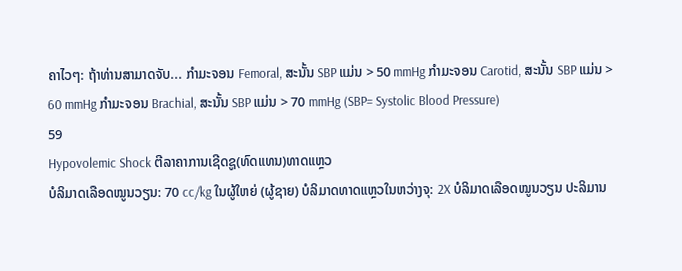ຄາໄວໆ: ຖ້າທ່ານສາມາດຈັບ... ກໍາມະຈອນ Femoral, ສະນັ້ນ SBP ແມ່ນ > 50 mmHg ກໍາມະຈອນ Carotid, ສະນັ້ນ SBP ແມ່ນ > 60 mmHg ກໍາມະຈອນ Brachial, ສະນັ້ນ SBP ແມ່ນ > 70 mmHg (SBP= Systolic Blood Pressure)
59
Hypovolemic Shock ຕີລາຄາການເຊີດຊູ(ທົດແທນ)ທາດແຫຼວ
ບໍລິມາດເລືອດໝູນວຽນ: 70 cc/kg ໃນຜູ້ໃຫຍ່ (ຜູ້ຊາຍ) ບໍລິມາດທາດແຫຼວໃນຫວ່າງຈຸ: 2X ບໍລິມາດເລືອດໝູນວຽນ ປະລິມານ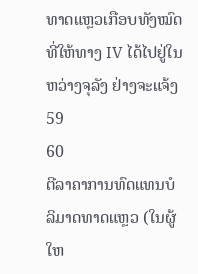ທາດແຫຼວເກືອບທັງໝົດທີ່ໃຫ້ທາງ IV ໄດ້ໄປຢູ່ໃນຫວ່າງຈຸລັງ ຢ່າງຈະແຈ້ງ 59
60
ຕີລາຄາການທົດແທນບໍລິມາດທາດແຫຼວ (ໃນຜູ້ໃຫ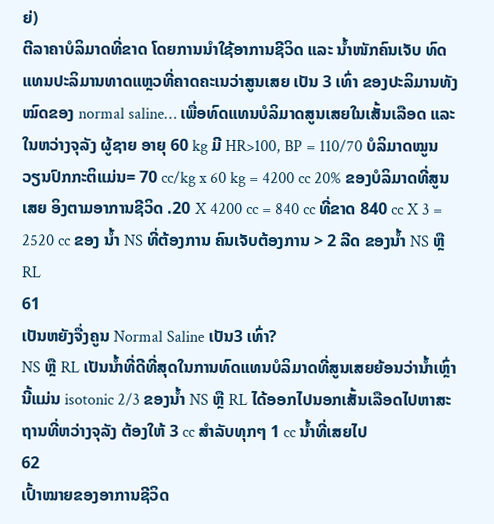ຍ່)
ຕີລາຄາບໍລິມາດທີ່ຂາດ ໂດຍການນໍາໃຊ້ອາການຊີວິດ ແລະ ນໍ້າໜັກຄົນເຈັບ ທົດແທນປະລິມານທາດແຫຼວທີ່ຄາດຄະເນວ່າສູນເສຍ ເປັນ 3 ເທົ່າ ຂອງປະລິມານທັງໝົດຂອງ normal saline… ເພື່ອທົດແທນບໍລິມາດສູນເສຍໃນເສັ້ນເລືອດ ແລະ ໃນຫວ່າງຈຸລັງ ຜູ້ຊາຍ ອາຍຸ 60 kg ມີ HR>100, BP = 110/70 ບໍລິມາດໝູນວຽນປົກກະຕິແມ່ນ= 70 cc/kg x 60 kg = 4200 cc 20% ຂອງບໍລິມາດທີ່ສູນເສຍ ອິງຕາມອາການຊີວິດ .20 X 4200 cc = 840 cc ທີ່ຂາດ 840 cc X 3 = 2520 cc ຂອງ ນໍ້າ NS ທີ່ຕ້ອງການ ຄົນເຈັບຕ້ອງການ > 2 ລີດ ຂອງນໍ້າ NS ຫຼື RL
61
ເປັນຫຍັງຈື່ງຄູນ Normal Saline ເປັນ3 ເທົ່າ?
NS ຫຼື RL ເປັນນໍ້າທີ່ດີທີ່ສຸດໃນການທົດແທນບໍລິມາດທີ່ສູນເສຍຍ້ອນວ່ານໍ້າເຫຼົ່ານີ້ແມ່ນ isotonic 2/3 ຂອງນໍ້າ NS ຫຼື RL ໄດ້ອອກໄປນອກເສັ້ນເລືອດໄປຫາສະຖານທີ່ຫວ່າງຈຸລັງ ຕ້ອງໃຫ້ 3 cc ສໍາລັບທຸກໆ 1 cc ນໍ້າທີ່ເສຍໄປ
62
ເປົ້າໝາຍຂອງອາການຊີວິດ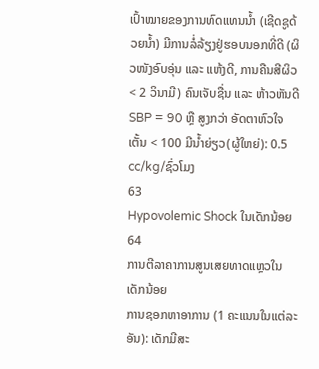ເປົ້າໝາຍຂອງການທົດແທນນໍ້າ (ເຊີດຊູດ້ວຍນໍ້າ) ມີການລໍ່ລ້ຽງຢູ່ຮອບນອກທີ່ດີ (ຜິວໜັງອົບອຸ່ນ ແລະ ແຫ້ງດີ, ການຄືນສີຜິວ < 2 ວິນາມີ) ຄົນເຈັບຊື່ນ ແລະ ຫ້າວຫັນດີ SBP = 90 ຫຼື ສູງກວ່າ ອັດຕາຫົວໃຈເຕັ້ນ < 100 ມີນໍ້າຍ່ຽວ(ຜູ້ໃຫຍ່): 0.5 cc/kg/ຊົ່ວໂມງ
63
Hypovolemic Shock ໃນເດັກນ້ອຍ
64
ການຕີລາຄາການສູນເສຍທາດແຫຼວໃນເດັກນ້ອຍ
ການຊອກຫາອາການ (1 ຄະແນນໃນແຕ່ລະອັນ): ເດັກມີສະ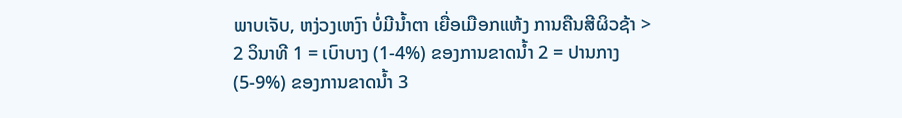ພາບເຈັບ, ຫງ່ວງເຫງົາ ບໍ່ມີນໍ້າຕາ ເຍື່ອເມືອກແຫ້ງ ການຄືນສີຜິວຊ້າ > 2 ວິນາທີ 1 = ເບົາບາງ (1-4%) ຂອງການຂາດນໍ້າ 2 = ປານກາງ (5-9%) ຂອງການຂາດນໍ້າ 3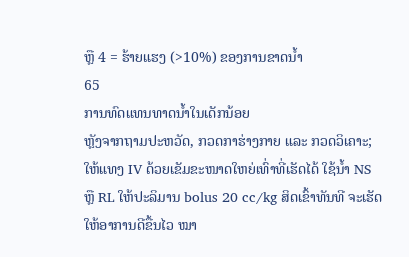ຫຼື 4 = ຮ້າຍແຮງ (>10%) ຂອງການຂາດນໍ້າ
65
ການທົດແທນທາດນໍ້າໃນເດັກນ້ອຍ
ຫຼັງຈາກຖາມປະຫວັດ, ກວດກາຮ່າງກາຍ ແລະ ກວດວິເຄາະ; ໃຫ້ແທງ IV ດ້ວຍເຂັມຂະໜາດໃຫຍ່ເທົ່າທີ່ເຮັດໄດ້ ໃຊ້ນໍ້າ NS ຫຼື RL ໃຫ້ປະລິມານ bolus 20 cc/kg ສິດເຂົ້າທັນທີ ຈະເຮັດໃຫ້ອາການດີຂື້ນໄວ ໝາ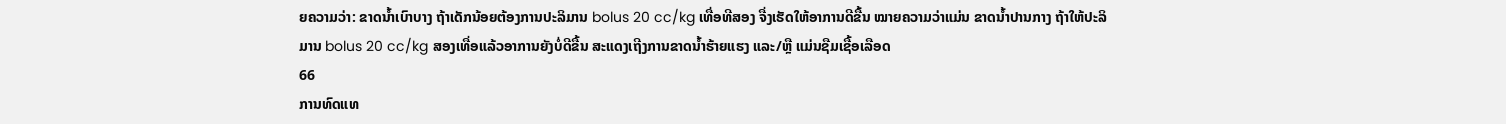ຍຄວາມວ່າ: ຂາດນໍ້າເບົາບາງ ຖ້າເດັກນ້ອຍຕ້ອງການປະລິມານ bolus 20 cc/kg ເທື່ອທີສອງ ຈື່ງເຮັດໃຫ້ອາການດີຂື້ນ ໝາຍຄວາມວ່າແມ່ນ ຂາດນໍ້າປານກາງ ຖ້າໃຫ້ປະລິມານ bolus 20 cc/kg ສອງເທື່ອແລ້ວອາການຍັງບໍ່ດີຂື້ນ ສະແດງເຖີງການຂາດນໍ້າຮ້າຍແຮງ ແລະ/ຫຼື ແມ່ນຊືມເຊື້ອເລືອດ
66
ການທົດແທ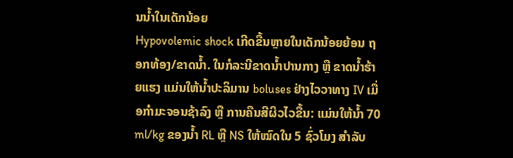ນນໍ້າໃນເດັກນ້ອຍ
Hypovolemic shock ເກີດຂື້ນຫຼາຍໃນເດັກນ້ອຍຍ້ອນ ຖອກທ້ອງ/ຂາດນໍ້າ. ໃນກໍລະນີຂາດນໍ້າປານກາງ ຫຼື ຂາດນໍ້າຮ້າຍແຮງ ແມ່ນໃຫ້ນໍ້າປະລິມານ boluses ຢ່າງໄວວາທາງ IV ເມື່ອກໍາມະຈອນຊ້າລົງ ຫຼື ການຄືນສີຜິວໄວຂື້ນ: ແມ່ນໃຫ້ນໍ້າ 70 ml/kg ຂອງນໍ້າ RL ຫຼື NS ໃຫ້ໝົດໃນ 5 ຊົ່ວໂມງ ສໍາລັບ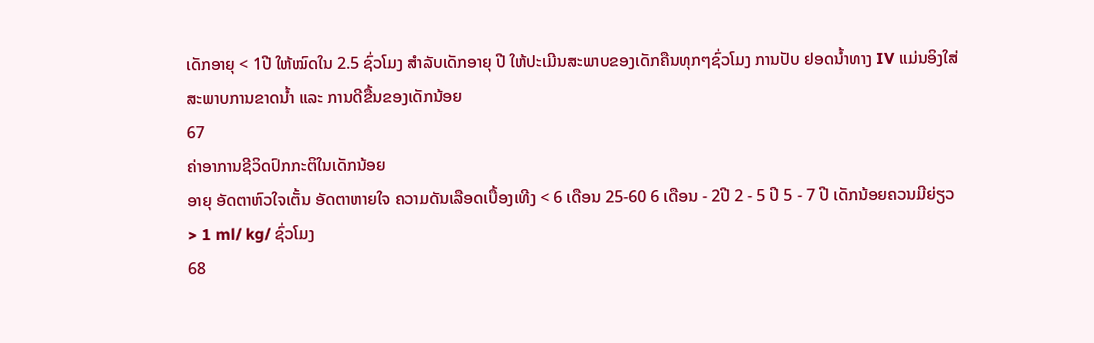ເດັກອາຍຸ < 1ປີ ໃຫ້ໝົດໃນ 2.5 ຊົ່ວໂມງ ສໍາລັບເດັກອາຍຸ ປີ ໃຫ້ປະເມີນສະພາບຂອງເດັກຄືນທຸກໆຊົ່ວໂມງ ການປັບ ຢອດນໍ້າທາງ IV ແມ່ນອິງໃສ່ສະພາບການຂາດນໍ້າ ແລະ ການດີຂື້ນຂອງເດັກນ້ອຍ
67
ຄ່າອາການຊີວິດປົກກະຕິໃນເດັກນ້ອຍ
ອາຍຸ ອັດຕາຫົວໃຈເຕັ້ນ ອັດຕາຫາຍໃຈ ຄວາມດັນເລືອດເບື້ອງເທີງ < 6 ເດືອນ 25-60 6 ເດືອນ - 2ປີ 2 - 5 ປີ 5 - 7 ປີ ເດັກນ້ອຍຄວນມີຍ່ຽວ > 1 ml/ kg/ ຊົ່ວໂມງ
68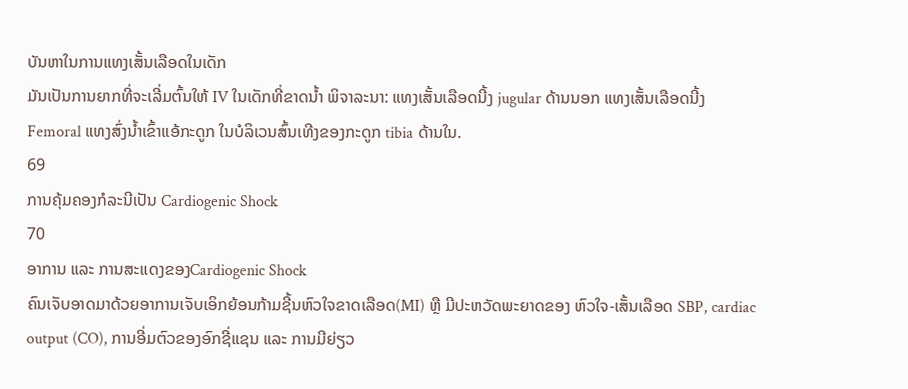ບັນຫາໃນການແທງເສັ້ນເລືອດໃນເດັກ
ມັນເປັນການຍາກທີ່ຈະເລີ່ມຕົ້ນໃຫ້ IV ໃນເດັກທີ່ຂາດນໍ້າ ພິຈາລະນາ: ແທງເສັ້ນເລືອດນີ້ງ jugular ດ້ານນອກ ແທງເສັ້ນເລືອດນີ້ງ Femoral ແທງສົ່ງນໍ້າເຂົ້າແອ້ກະດູກ ໃນບໍລິເວນສົ້ນເທີງຂອງກະດູກ tibia ດ້ານໃນ.
69
ການຄຸ້ມຄອງກໍລະນີເປັນ Cardiogenic Shock
70
ອາການ ແລະ ການສະແດງຂອງCardiogenic Shock
ຄົນເຈັບອາດມາດ້ວຍອາການເຈັບເອິກຍ້ອນກ້າມຊີ້ນຫົວໃຈຂາດເລືອດ(MI) ຫຼື ມີປະຫວັດພະຍາດຂອງ ຫົວໃຈ-ເສັ້ນເລືອດ SBP, cardiac output (CO), ການອີ່ມຕົວຂອງອົກຊີ່ແຊນ ແລະ ການມີຍ່ຽວ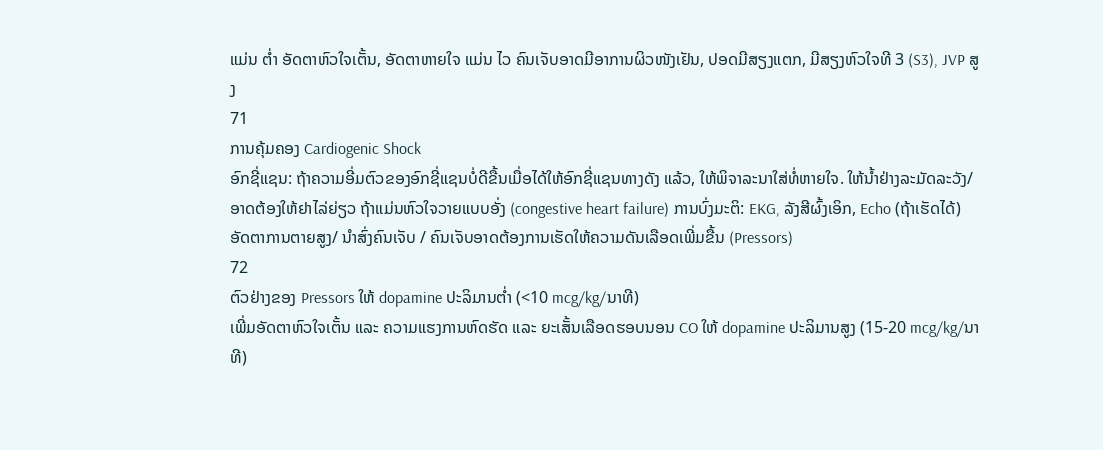ແມ່ນ ຕໍ່າ ອັດຕາຫົວໃຈເຕັ້ນ, ອັດຕາຫາຍໃຈ ແມ່ນ ໄວ ຄົນເຈັບອາດມີອາການຜິວໜັງເຢັນ, ປອດມີສຽງແຕກ, ມີສຽງຫົວໃຈທີ 3 (S3), JVP ສູງ
71
ການຄຸ້ມຄອງ Cardiogenic Shock
ອົກຊີ່ແຊນ: ຖ້າຄວາມອີ່ມຕົວຂອງອົກຊີ່ແຊນບໍ່ດີຂື້ນເມື່ອໄດ້ໃຫ້ອົກຊີ່ແຊນທາງດັງ ແລ້ວ, ໃຫ້ພິຈາລະນາໃສ່ທໍ່ຫາຍໃຈ. ໃຫ້ນໍ້າຢ່າງລະມັດລະວັງ/ ອາດຕ້ອງໃຫ້ຢາໄລ່ຍ່ຽວ ຖ້າແມ່ນຫົວໃຈວາຍແບບອັ່ງ (congestive heart failure) ການບົ່ງມະຕິ: EKG, ລັງສີຜົ້ງເອິກ, Echo (ຖ້າເຮັດໄດ້) ອັດຕາການຕາຍສູງ/ ນໍາສົ່ງຄົນເຈັບ / ຄົນເຈັບອາດຕ້ອງການເຮັດໃຫ້ຄວາມດັນເລືອດເພີ່ມຂື້ນ (Pressors)
72
ຕົວຢ່າງຂອງ Pressors ໃຫ້ dopamine ປະລິມານຕໍ່າ (<10 mcg/kg/ນາທີ)
ເພີ່ມອັດຕາຫົວໃຈເຕັ້ນ ແລະ ຄວາມແຮງການຫົດຮັດ ແລະ ຍະເສັ້ນເລືອດຮອບນອນ CO ໃຫ້ dopamine ປະລິມານສູງ (15-20 mcg/kg/ນາທີ)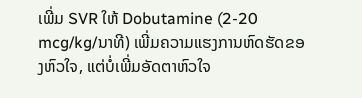ເພີ່ມ SVR ໃຫ້ Dobutamine (2-20 mcg/kg/ນາທີ) ເພີ່ມຄວາມແຮງການຫົດຮັດຂອງຫົວໃຈ, ແຕ່ບໍ່ເພີ່ມອັດຕາຫົວໃຈ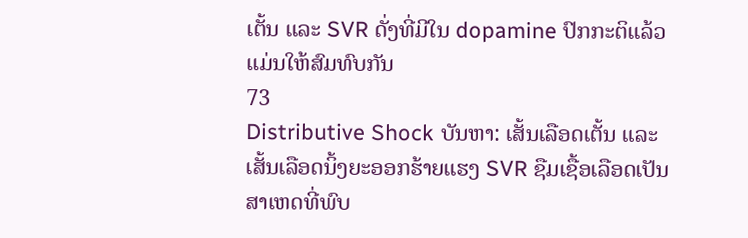ເຕັ້ນ ແລະ SVR ດັ່ງທີ່ມີໃນ dopamine ປົກກະຕິແລ້ວແມ່ນໃຫ້ສົມທົບກັນ
73
Distributive Shock ບັນຫາ: ເສັ້ນເລືອດເຕັ້ນ ແລະ ເສັ້ນເລືອດນິ້ງຍະອອກຮ້າຍແຮງ SVR ຊືມເຊື້ອເລືອດເປັນສາເຫດທີ່ພົບ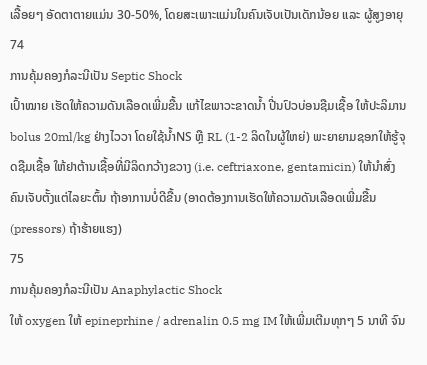ເລື້ອຍໆ ອັດຕາຕາຍແມ່ນ 30-50%, ໂດຍສະເພາະແມ່ນໃນຄົນເຈັບເປັນເດັກນ້ອຍ ແລະ ຜູ້ສູງອາຍຸ
74
ການຄຸ້ມຄອງກໍລະນີເປັນ Septic Shock
ເປົ້າໝາຍ ເຮັດໃຫ້ຄວາມດັນເລືອດເພີ່ມຂື້ນ ແກ້ໄຂພາວະຂາດນໍ້າ ປີ່ນປົວບ່ອນຊືມເຊື້ອ ໃຫ້ປະລິມານ bolus 20ml/kg ຢ່າງໄວວາ ໂດຍໃຊ້ນໍ້າNS ຫຼື RL (1-2 ລິດໃນຜູ້ໃຫຍ່) ພະຍາຍາມຊອກໃຫ້ຮູ້ຈຸດຊືມເຊື້ອ ໃຫ້ຢາຕ້ານເຊື້ອທີ່ມີລິດກວ້າງຂວາງ (i.e. ceftriaxone, gentamicin) ໃຫ້ນໍາສົ່ງຄົນເຈັບຕັ້ງແຕ່ໄລຍະຕົ້ນ ຖ້າອາການບໍ່ດີຂື້ນ (ອາດຕ້ອງການເຮັດໃຫ້ຄວາມດັນເລືອດເພີ່ມຂື້ນ (pressors) ຖ້າຮ້າຍແຮງ)
75
ການຄຸ້ມຄອງກໍລະນີເປັນ Anaphylactic Shock
ໃຫ້ oxygen ໃຫ້ epineprhine / adrenalin 0.5 mg IM ໃຫ້ເພີ່ມເຕີມທຸກໆ 5 ນາທີ ຈົນ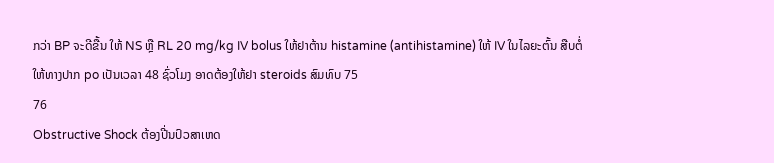ກວ່າ BP ຈະດີຂື້ນ ໃຫ້ NS ຫຼື RL 20 mg/kg IV bolus ໃຫ້ຢາຕ້ານ histamine (antihistamine) ໃຫ້ IV ໃນໄລຍະຕົ້ນ ສືບຕໍ່ໃຫ້ທາງປາກ po ເປັນເວລາ 48 ຊົ່ວໂມງ ອາດຕ້ອງໃຫ້ຢາ steroids ສົມທົບ 75
76
Obstructive Shock ຕ້ອງປີ່ນປົວສາເຫດ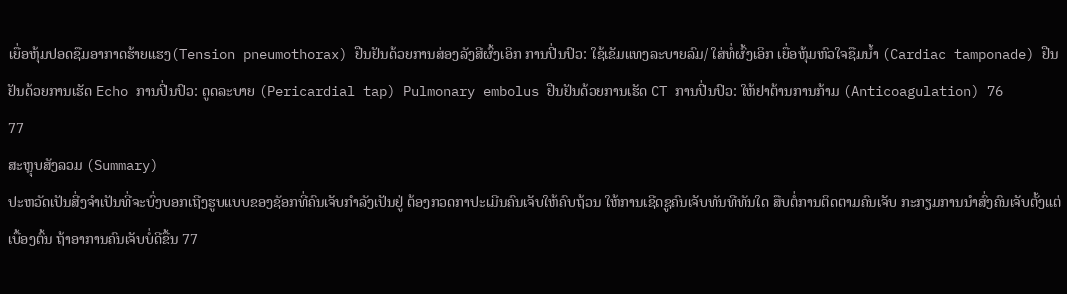ເຍື່ອຫຸ້ມປອດຊືມອາກາດຮ້າຍແຮງ(Tension pneumothorax) ຢືນຢັນດ້ວຍການສ່ອງລັງສີຜົ້ງເອິກ ການປີ່ນປົວ: ໃຊ້ເຂັມແທງລະບາຍລົມ/ ໃສ່ທໍ່ຜົ້ງເອິກ ເຍື່ອຫຸ້ມຫົວໃຈຊືມນໍ້າ (Cardiac tamponade) ຢືນຢັນດ້ວຍການເຮັດ Echo ການປີ່ນປົວ: ດູດລະບາຍ (Pericardial tap) Pulmonary embolus ຢືນຢັນດ້ວຍການເຮັດ CT ການປີ່ນປົວ: ໃຫ້ຢາຕ້ານການກ້າມ (Anticoagulation) 76
77
ສະຫຼຸບສັງລວມ (Summary)
ປະຫວັດເປັນສີ່ງຈໍາເປັນທີ່ຈະບົ່ງບອກເຖີງຮູບແບບຂອງຊັອກທີ່ຄົນເຈັບກໍາລັງເປັນຢູ່ ຕ້ອງກວດກາປະເມີນຄົນເຈັບໃຫ້ຄົບຖ້ວນ ໃຫ້ການເຊີດຊູຄົນເຈັບທັນທີທັນໃດ ສືບຕໍ່ການຕິດຕາມຄົນເຈັບ ກະກຽມການນໍາສົ່ງຄົນເຈັບຕັ້ງແຕ່ເບື້ອງຕົ້ນ ຖ້າອາການຄົນເຈັບບໍ່ດີຂື້ນ 77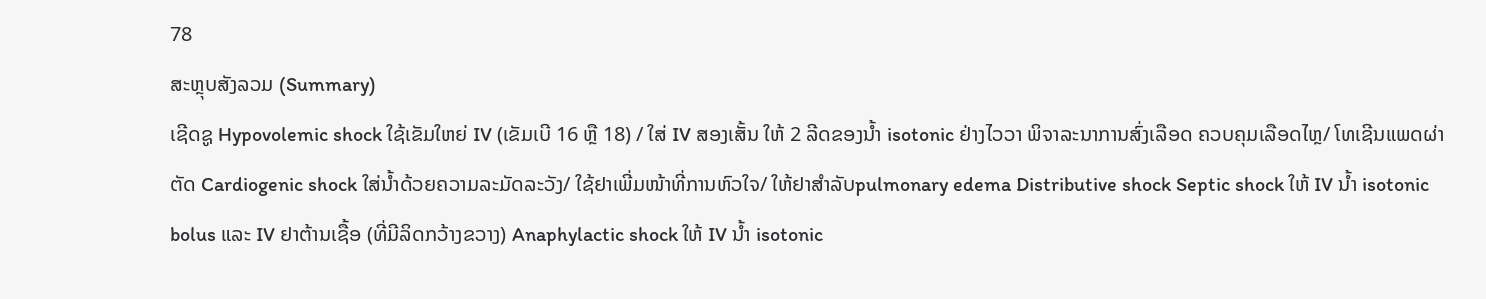78
ສະຫຼຸບສັງລວມ (Summary)
ເຊີດຊູ Hypovolemic shock ໃຊ້ເຂັມໃຫຍ່ IV (ເຂັມເບີ 16 ຫຼື 18) / ໃສ່ IV ສອງເສັ້ນ ໃຫ້ 2 ລີດຂອງນໍ້າ isotonic ຢ່າງໄວວາ ພິຈາລະນາການສົ່ງເລືອດ ຄວບຄຸມເລືອດໄຫຼ/ ໂທເຊີນແພດຜ່າຕັດ Cardiogenic shock ໃສ່ນໍ້າດ້ວຍຄວາມລະມັດລະວັງ/ ໃຊ້ຢາເພີ່ມໜ້າທີ່ການຫົວໃຈ/ ໃຫ້ຢາສໍາລັບpulmonary edema Distributive shock Septic shock ໃຫ້ IV ນໍ້າ isotonic bolus ແລະ IV ຢາຕ້ານເຊື້ອ (ທີ່ມີລິດກວ້າງຂວາງ) Anaphylactic shock ໃຫ້ IV ນໍ້າ isotonic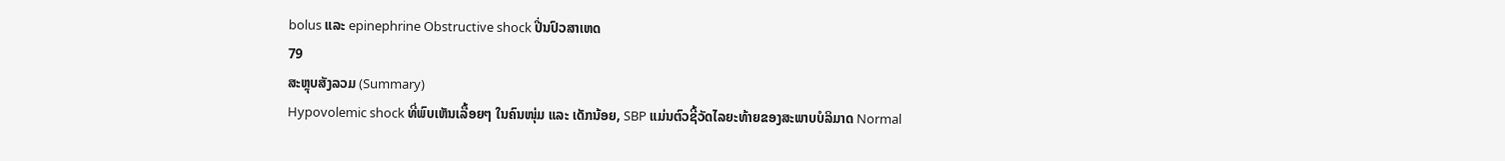bolus ແລະ epinephrine Obstructive shock ປີ່ນປົວສາເຫດ
79
ສະຫຼຸບສັງລວມ (Summary)
Hypovolemic shock ທີ່ພົບເຫັນເລື້ອຍໆ ໃນຄົນໜຸ່ມ ແລະ ເດັກນ້ອຍ, SBP ແມ່ນຕົວຊີ້ວັດໄລຍະທ້າຍຂອງສະພາບບໍລິມາດ Normal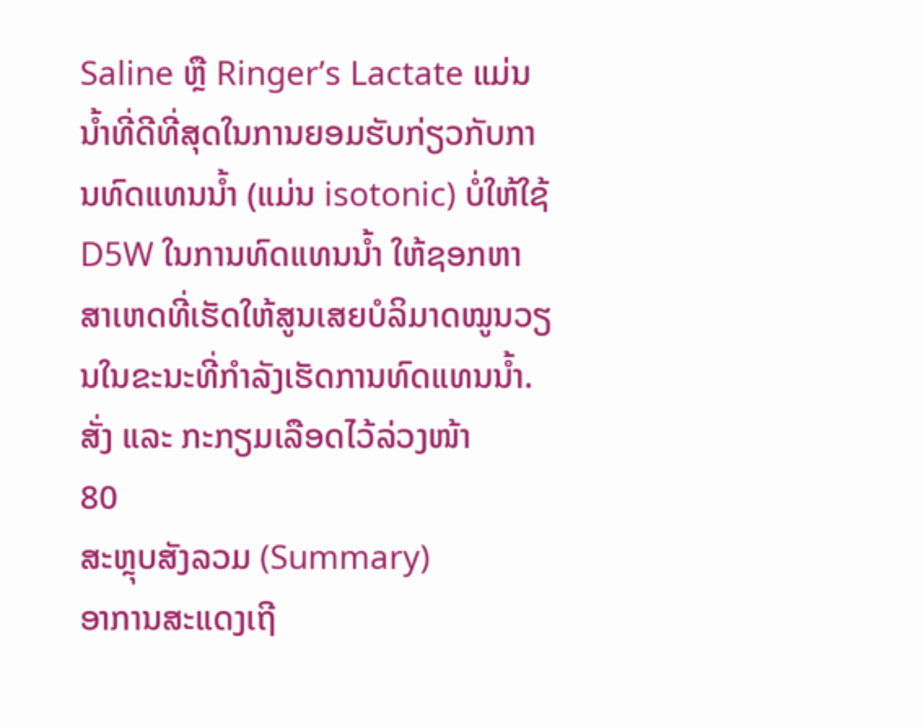Saline ຫຼື Ringer’s Lactate ແມ່ນນໍ້າທີ່ດີທີ່ສຸດໃນການຍອມຮັບກ່ຽວກັບການທົດແທນນໍ້າ (ແມ່ນ isotonic) ບໍ່ໃຫ້ໃຊ້ D5W ໃນການທົດແທນນໍ້າ ໃຫ້ຊອກຫາສາເຫດທີ່ເຮັດໃຫ້ສູນເສຍບໍລິມາດໝູນວຽນໃນຂະນະທີ່ກໍາລັງເຮັດການທົດແທນນໍ້າ. ສັ່ງ ແລະ ກະກຽມເລືອດໄວ້ລ່ວງໜ້າ
80
ສະຫຼຸບສັງລວມ (Summary)
ອາການສະແດງເຖີ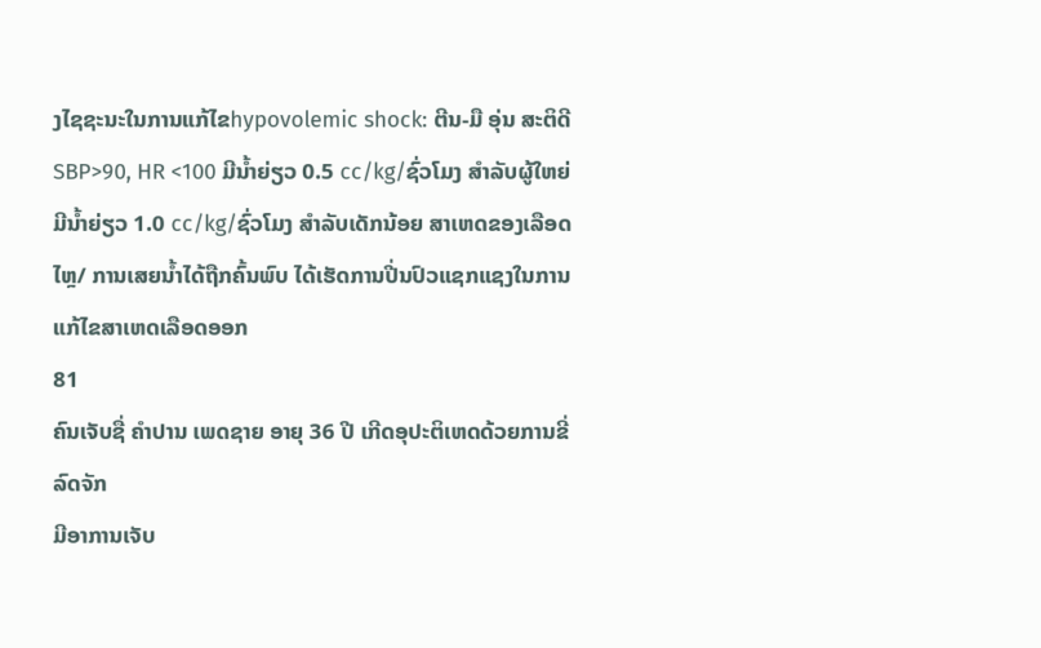ງໄຊຊະນະໃນການແກ້ໄຂhypovolemic shock: ຕີນ-ມື ອຸ່ນ ສະຕິດີ SBP>90, HR <100 ມີນໍ້າຍ່ຽວ 0.5 cc/kg/ຊົ່ວໂມງ ສໍາລັບຜູ້ໃຫຍ່ ມີນໍ້າຍ່ຽວ 1.0 cc/kg/ຊົ່ວໂມງ ສໍາລັບເດັກນ້ອຍ ສາເຫດຂອງເລືອດໄຫຼ/ ການເສຍນໍ້າໄດ້ຖືກຄົ້ນພົບ ໄດ້ເຮັດການປີ່ນປົວແຊກແຊງໃນການແກ້ໄຂສາເຫດເລືອດອອກ
81
ຄົນເຈັບຊື່ ຄໍາປານ ເພດຊາຍ ອາຍຸ 36 ປີ ເກີດອຸປະຕິເຫດດ້ວຍການຂີ່ລົດຈັກ
ມີອາການເຈັບ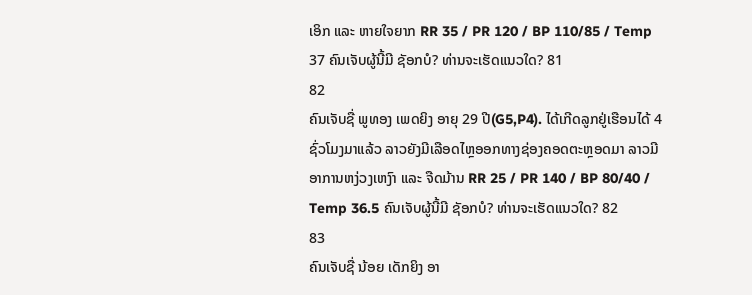ເອິກ ແລະ ຫາຍໃຈຍາກ RR 35 / PR 120 / BP 110/85 / Temp 37 ຄົນເຈັບຜູ້ນີ້ມີ ຊັອກບໍ? ທ່ານຈະເຮັດແນວໃດ? 81
82
ຄົນເຈັບຊື່ ພູທອງ ເພດຍິງ ອາຍຸ 29 ປີ(G5,P4). ໄດ້ເກີດລູກຢູ່ເຮືອນໄດ້ 4 ຊົ່ວໂມງມາແລ້ວ ລາວຍັງມີເລືອດໄຫຼອອກທາງຊ່ອງຄອດຕະຫຼອດມາ ລາວມີອາການຫງ່ວງເຫງົາ ແລະ ຈືດມ້ານ RR 25 / PR 140 / BP 80/40 / Temp 36.5 ຄົນເຈັບຜູ້ນີ້ມີ ຊັອກບໍ? ທ່ານຈະເຮັດແນວໃດ? 82
83
ຄົນເຈັບຊື່ ນ້ອຍ ເດັກຍິງ ອາ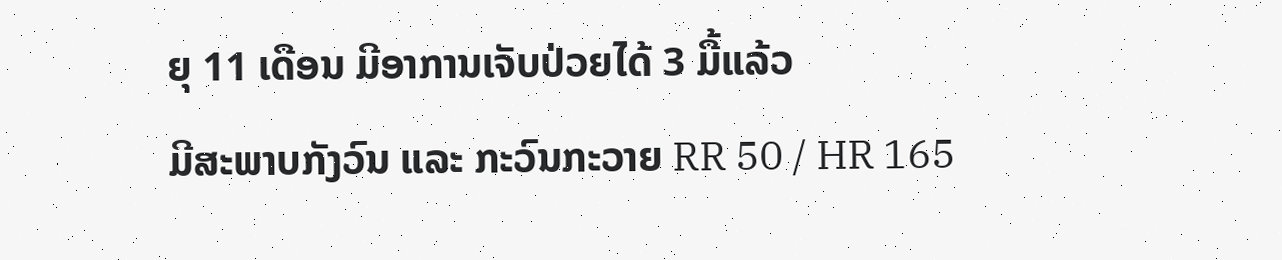ຍຸ 11 ເດືອນ ມີອາການເຈັບປ່ວຍໄດ້ 3 ມື້ແລ້ວ
ມີສະພາບກັງວົນ ແລະ ກະວົນກະວາຍ RR 50 / HR 165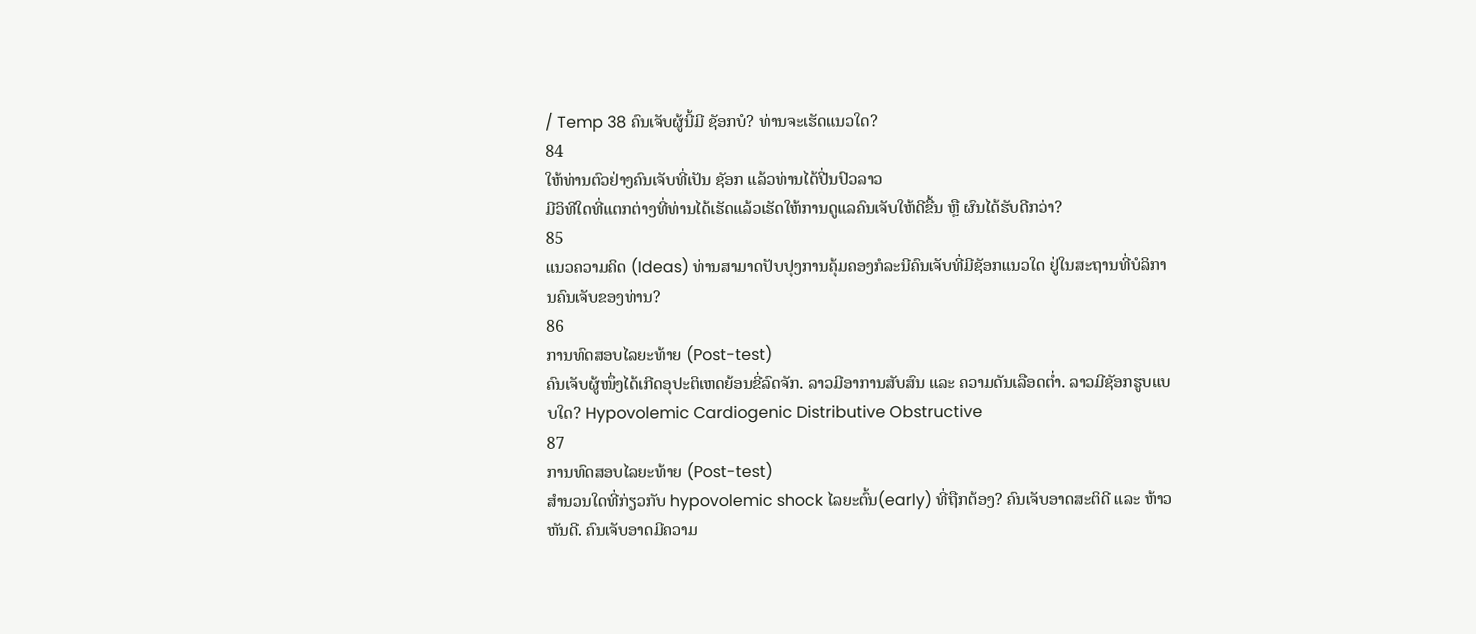/ Temp 38 ຄົນເຈັບຜູ້ນີ້ມີ ຊັອກບໍ? ທ່ານຈະເຮັດແນວໃດ?
84
ໃຫ້ທ່ານຕົວຢ່າງຄົນເຈັບທີ່ເປັນ ຊັອກ ແລ້ວທ່ານໄດ້ປີ່ນປົວລາວ
ມີວິທີໃດທີ່ແຕກຕ່າງທີ່ທ່ານໄດ້ເຮັດແລ້ວເຮັດໃຫ້ການດູແລຄົນເຈັບໃຫ້ດີຂື້ນ ຫຼື ຜົນໄດ້ຮັບດີກວ່າ?
85
ແນວຄວາມຄິດ (Ideas) ທ່ານສາມາດປັບປຸງການຄຸ້ມຄອງກໍລະນີຄົນເຈັບທີ່ມີຊັອກແນວໃດ ຢູ່ໃນສະຖານທີ່ບໍລິການຄົນເຈັບຂອງທ່ານ?
86
ການທົດສອບໄລຍະທ້າຍ (Post-test)
ຄົນເຈັບຜູ້ໜຶ່ງໄດ້ເກີດອຸປະຕິເຫດຍ້ອນຂີ່ລົດຈັກ. ລາວມີອາການສັບສົນ ແລະ ຄວາມດັນເລືອດຕໍ່າ. ລາວມີຊັອກຮູບແບບໃດ? Hypovolemic Cardiogenic Distributive Obstructive
87
ການທົດສອບໄລຍະທ້າຍ (Post-test)
ສໍານວນໃດທີ່ກ່ຽວກັບ hypovolemic shock ໄລຍະຕົ້ນ(early) ທີ່ຖືກຕ້ອງ? ຄົນເຈັບອາດສະຕິດີ ແລະ ຫ້າວຫັນດີ. ຄົນເຈັບອາດມີຄວາມ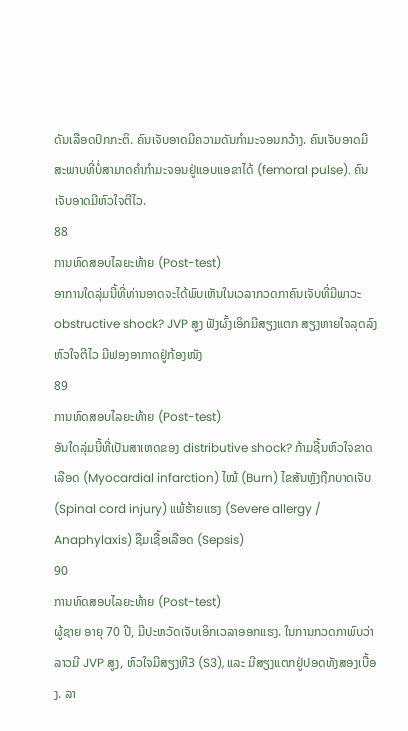ດັນເລືອດປົກກະຕິ. ຄົນເຈັບອາດມີຄວາມດັນກໍາມະຈອນກວ້າງ. ຄົນເຈັບອາດມີສະພາບທີ່ບໍ່ສາມາດຄໍາກໍາມະຈອນຢູ່ແອບແອຂາໄດ້ (femoral pulse). ຄົນເຈັບອາດມີຫົວໃຈຕີໄວ.
88
ການທົດສອບໄລຍະທ້າຍ (Post-test)
ອາການໃດລຸ່ມນີ້ທີ່ທ່ານອາດຈະໄດ້ພົບເຫັນໃນເວລາກວດກາຄົນເຈັບທີ່ມີພາວະ obstructive shock? JVP ສູງ ຟັງຜົ້ງເອິກມີສຽງແຕກ ສຽງຫາຍໃຈລຸດລົງ ຫົວໃຈຕີໄວ ມີຟອງອາກາດຢູ່ກ້ອງໜັງ
89
ການທົດສອບໄລຍະທ້າຍ (Post-test)
ອັນໃດລຸ່ມນີ້ທີ່ເປັນສາເຫດຂອງ distributive shock? ກ້າມຊີ້ນຫົວໃຈຂາດເລືອດ (Myocardial infarction) ໄໝ້ (Burn) ໄຂສັນຫຼັງຖືກບາດເຈັບ (Spinal cord injury) ແພ້ຮ້າຍແຮງ (Severe allergy / Anaphylaxis) ຊືມເຊື້ອເລືອດ (Sepsis)
90
ການທົດສອບໄລຍະທ້າຍ (Post-test)
ຜູ້ຊາຍ ອາຍຸ 70 ປີ, ມີປະຫວັດເຈັບເອິກເວລາອອກແຮງ. ໃນການກວດກາພົບວ່າລາວມີ JVP ສູງ, ຫົວໃຈມີສຽງທີ3 (S3), ແລະ ມີສຽງແຕກຢູ່ປອດທັງສອງເບື້ອງ. ລາ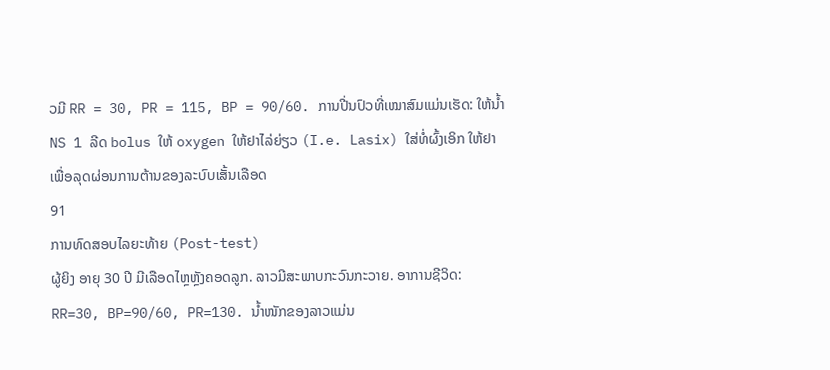ວມີ RR = 30, PR = 115, BP = 90/60. ການປີ່ນປົວທີ່ເໝາສົມແມ່ນເຮັດ: ໃຫ້ນໍ້າ NS 1 ລີດ bolus ໃຫ້ oxygen ໃຫ້ຢາໄລ່ຍ່ຽວ (I.e. Lasix) ໃສ່ທໍ່ຜົ້ງເອິກ ໃຫ້ຢາເພື່ອລຸດຜ່ອນການຕ້ານຂອງລະບົບເສັ້ນເລືອດ
91
ການທົດສອບໄລຍະທ້າຍ (Post-test)
ຜູ້ຍິງ ອາຍຸ 30 ປີ ມີເລືອດໄຫຼຫຼັງຄອດລູກ. ລາວມີສະພາບກະວົນກະວາຍ. ອາການຊີວິດ: RR=30, BP=90/60, PR=130. ນໍ້າໜັກຂອງລາວແມ່ນ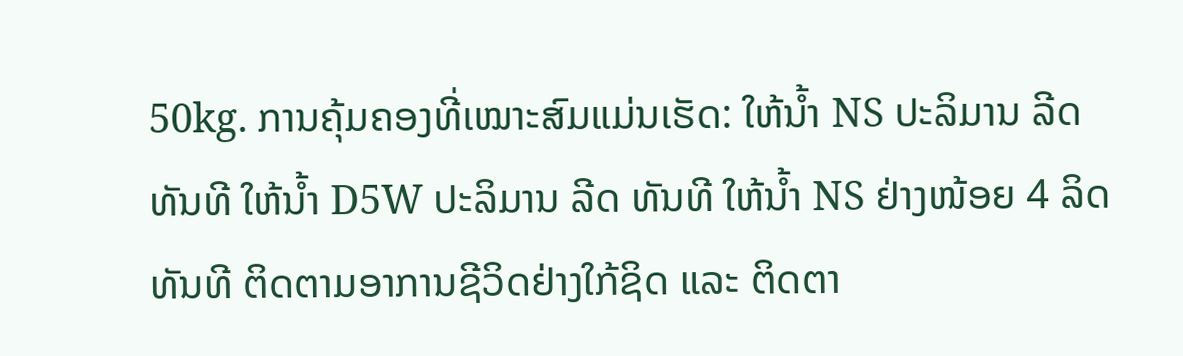50kg. ການຄຸ້ມຄອງທີ່ເໝາະສົມແມ່ນເຮັດ: ໃຫ້ນໍ້າ NS ປະລິມານ ລີດ ທັນທີ ໃຫ້ນໍ້າ D5W ປະລິມານ ລີດ ທັນທີ ໃຫ້ນໍ້າ NS ຢ່າງໜ້ອຍ 4 ລິດ ທັນທີ ຕິດຕາມອາການຊີວິດຢ່າງໃກ້ຊິດ ແລະ ຕິດຕາ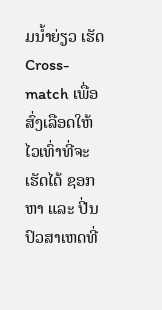ມນໍ້າຍ່ຽວ ເຮັດ Cross-match ເພື່ອສົ່ງເລືອດໃຫ້ໄວເທົ່າທີ່ຈະເຮັດໄດ້ ຊອກຫາ ແລະ ປີ່ນປົວສາເຫດທີ່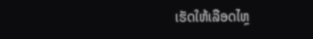ເຮັດໃຫ້ເລືອດໄຫຼ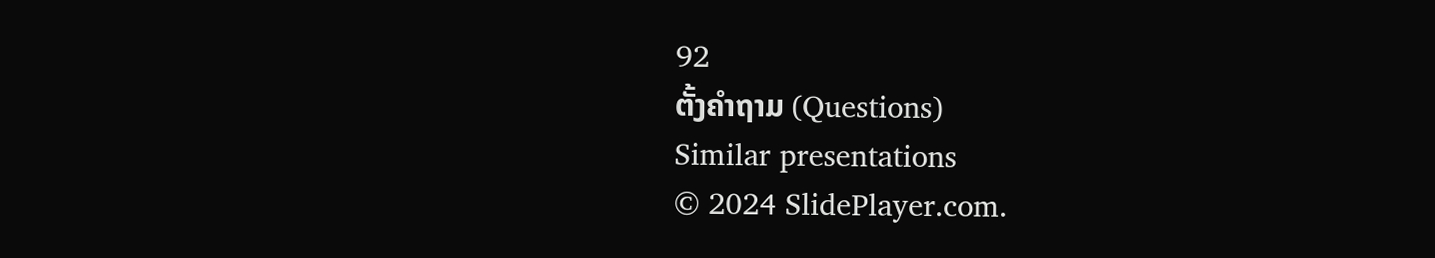92
ຕັ້ງຄໍາຖາມ (Questions)
Similar presentations
© 2024 SlidePlayer.com.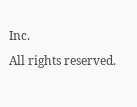Inc.
All rights reserved.